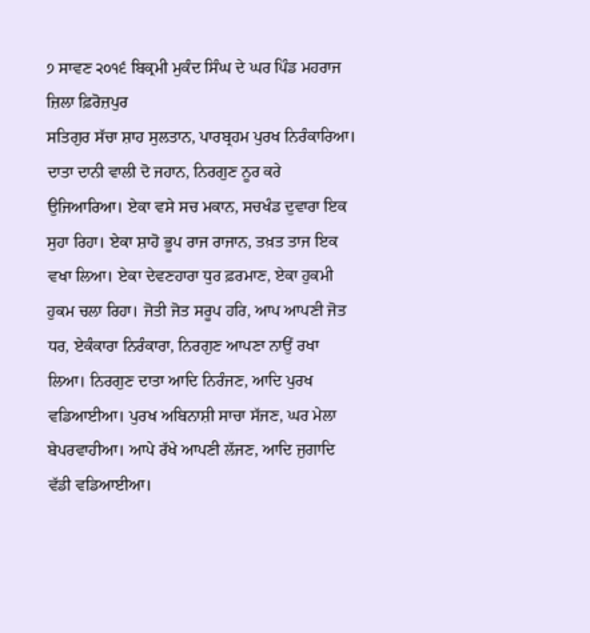੭ ਸਾਵਣ ੨੦੧੬ ਬਿਕ੍ਰਮੀ ਮੁਕੰਦ ਸਿੰਘ ਦੇ ਘਰ ਪਿੰਡ ਮਹਰਾਜ ਜ਼ਿਲਾ ਫ਼ਿਰੋਜ਼ਪੁਰ
ਸਤਿਗੁਰ ਸੱਚਾ ਸ਼ਾਹ ਸੁਲਤਾਨ, ਪਾਰਬ੍ਰਹਮ ਪੁਰਖ ਨਿਰੰਕਾਰਿਆ। ਦਾਤਾ ਦਾਨੀ ਵਾਲੀ ਦੋ ਜਹਾਨ, ਨਿਰਗੁਣ ਨੂਰ ਕਰੇ ਉਜਿਆਰਿਆ। ਏਕਾ ਵਸੇ ਸਚ ਮਕਾਨ, ਸਚਖੰਡ ਦੁਵਾਰਾ ਇਕ ਸੁਹਾ ਰਿਹਾ। ਏਕਾ ਸ਼ਾਹੋ ਭੂਪ ਰਾਜ ਰਾਜਾਨ, ਤਖ਼ਤ ਤਾਜ ਇਕ ਵਖਾ ਲਿਆ। ਏਕਾ ਦੇਵਣਹਾਰਾ ਧੁਰ ਫ਼ਰਮਾਣ, ਏਕਾ ਹੁਕਮੀ ਹੁਕਮ ਚਲਾ ਰਿਹਾ। ਜੋਤੀ ਜੋਤ ਸਰੂਪ ਹਰਿ, ਆਪ ਆਪਣੀ ਜੋਤ ਧਰ, ਏਕੰਕਾਰਾ ਨਿਰੰਕਾਰਾ, ਨਿਰਗੁਣ ਆਪਣਾ ਨਾਉਂ ਰਖਾ ਲਿਆ। ਨਿਰਗੁਣ ਦਾਤਾ ਆਦਿ ਨਿਰੰਜਣ, ਆਦਿ ਪੁਰਖ ਵਡਿਆਈਆ। ਪੁਰਖ ਅਬਿਨਾਸ਼ੀ ਸਾਚਾ ਸੱਜਣ, ਘਰ ਮੇਲਾ ਬੇਪਰਵਾਹੀਆ। ਆਪੇ ਰੱਖੇ ਆਪਣੀ ਲੱਜਣ, ਆਦਿ ਜੁਗਾਦਿ ਵੱਡੀ ਵਡਿਆਈਆ।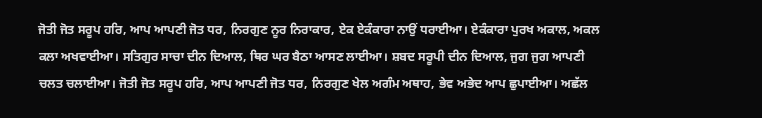ਜੋਤੀ ਜੋਤ ਸਰੂਪ ਹਰਿ, ਆਪ ਆਪਣੀ ਜੋਤ ਧਰ, ਨਿਰਗੁਣ ਨੂਰ ਨਿਰਾਕਾਰ, ਏਕ ਏਕੰਕਾਰਾ ਨਾਉਂ ਧਰਾਈਆ। ਏਕੰਕਾਰਾ ਪੁਰਖ ਅਕਾਲ, ਅਕਲ ਕਲਾ ਅਖਵਾਈਆ। ਸਤਿਗੁਰ ਸਾਚਾ ਦੀਨ ਦਿਆਲ, ਥਿਰ ਘਰ ਬੈਠਾ ਆਸਣ ਲਾਈਆ। ਸ਼ਬਦ ਸਰੂਪੀ ਦੀਨ ਦਿਆਲ, ਜੁਗ ਜੁਗ ਆਪਣੀ ਚਲਤ ਚਲਾਈਆ। ਜੋਤੀ ਜੋਤ ਸਰੂਪ ਹਰਿ, ਆਪ ਆਪਣੀ ਜੋਤ ਧਰ, ਨਿਰਗੁਣ ਖੇਲ ਅਗੰਮ ਅਥਾਹ, ਭੇਵ ਅਭੇਦ ਆਪ ਛੁਪਾਈਆ। ਅਛੱਲ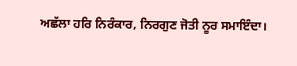ਅਛੱਲਾ ਹਰਿ ਨਿਰੰਕਾਰ, ਨਿਰਗੁਣ ਜੋਤੀ ਨੂਰ ਸਮਾਇੰਦਾ।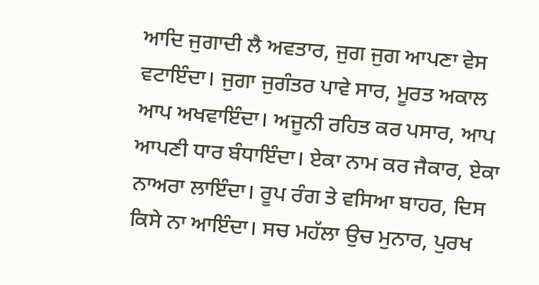ਆਦਿ ਜੁਗਾਦੀ ਲੈ ਅਵਤਾਰ, ਜੁਗ ਜੁਗ ਆਪਣਾ ਵੇਸ ਵਟਾਇੰਦਾ। ਜੁਗਾ ਜੁਗੰਤਰ ਪਾਵੇ ਸਾਰ, ਮੂਰਤ ਅਕਾਲ ਆਪ ਅਖਵਾਇੰਦਾ। ਅਜੂਨੀ ਰਹਿਤ ਕਰ ਪਸਾਰ, ਆਪ ਆਪਣੀ ਧਾਰ ਬੰਧਾਇੰਦਾ। ਏਕਾ ਨਾਮ ਕਰ ਜੈਕਾਰ, ਏਕਾ ਨਾਅਰਾ ਲਾਇੰਦਾ। ਰੂਪ ਰੰਗ ਤੇ ਵਸਿਆ ਬਾਹਰ, ਦਿਸ ਕਿਸੇ ਨਾ ਆਇੰਦਾ। ਸਚ ਮਹੱਲਾ ਉਚ ਮੁਨਾਰ, ਪੁਰਖ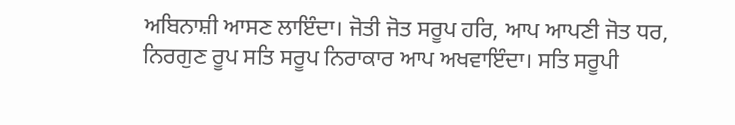ਅਬਿਨਾਸ਼ੀ ਆਸਣ ਲਾਇੰਦਾ। ਜੋਤੀ ਜੋਤ ਸਰੂਪ ਹਰਿ, ਆਪ ਆਪਣੀ ਜੋਤ ਧਰ, ਨਿਰਗੁਣ ਰੂਪ ਸਤਿ ਸਰੂਪ ਨਿਰਾਕਾਰ ਆਪ ਅਖਵਾਇੰਦਾ। ਸਤਿ ਸਰੂਪੀ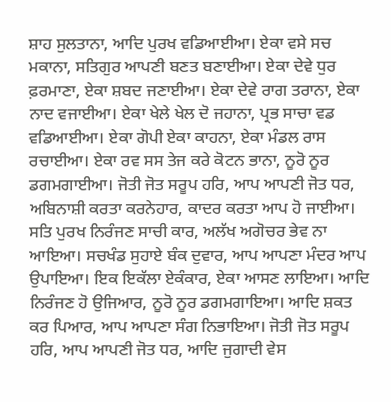ਸ਼ਾਹ ਸੁਲਤਾਨਾ, ਆਦਿ ਪੁਰਖ ਵਡਿਆਈਆ। ਏਕਾ ਵਸੇ ਸਚ ਮਕਾਨਾ, ਸਤਿਗੁਰ ਆਪਣੀ ਬਣਤ ਬਣਾਈਆ। ਏਕਾ ਦੇਵੇ ਧੁਰ ਫ਼ਰਮਾਣਾ, ਏਕਾ ਸ਼ਬਦ ਜਣਾਈਆ। ਏਕਾ ਦੇਵੇ ਰਾਗ ਤਰਾਨਾ, ਏਕਾ ਨਾਦ ਵਜਾਈਆ। ਏਕਾ ਖੇਲੇ ਖੇਲ ਦੋ ਜਹਾਨਾ, ਪ੍ਰਭ ਸਾਚਾ ਵਡ ਵਡਿਆਈਆ। ਏਕਾ ਗੋਪੀ ਏਕਾ ਕਾਹਨਾ, ਏਕਾ ਮੰਡਲ ਰਾਸ ਰਚਾਈਆ। ਏਕਾ ਰਵ ਸਸ ਤੇਜ ਕਰੇ ਕੋਟਨ ਭਾਨਾ, ਨੂਰੋ ਨੂਰ ਡਗਮਗਾਈਆ। ਜੋਤੀ ਜੋਤ ਸਰੂਪ ਹਰਿ, ਆਪ ਆਪਣੀ ਜੋਤ ਧਰ, ਅਬਿਨਾਸ਼ੀ ਕਰਤਾ ਕਰਨੇਹਾਰ, ਕਾਦਰ ਕਰਤਾ ਆਪ ਹੋ ਜਾਈਆ। ਸਤਿ ਪੁਰਖ ਨਿਰੰਜਣ ਸਾਚੀ ਕਾਰ, ਅਲੱਖ ਅਗੋਚਰ ਭੇਵ ਨਾ ਆਇਆ। ਸਚਖੰਡ ਸੁਹਾਏ ਬੰਕ ਦੁਵਾਰ, ਆਪ ਆਪਣਾ ਮੰਦਰ ਆਪ ਉਪਾਇਆ। ਇਕ ਇਕੱਲਾ ਏਕੰਕਾਰ, ਏਕਾ ਆਸਣ ਲਾਇਆ। ਆਦਿ ਨਿਰੰਜਣ ਹੋ ਉਜਿਆਰ, ਨੂਰੋ ਨੂਰ ਡਗਮਗਾਇਆ। ਆਦਿ ਸ਼ਕਤ ਕਰ ਪਿਆਰ, ਆਪ ਆਪਣਾ ਸੰਗ ਨਿਭਾਇਆ। ਜੋਤੀ ਜੋਤ ਸਰੂਪ ਹਰਿ, ਆਪ ਆਪਣੀ ਜੋਤ ਧਰ, ਆਦਿ ਜੁਗਾਦੀ ਵੇਸ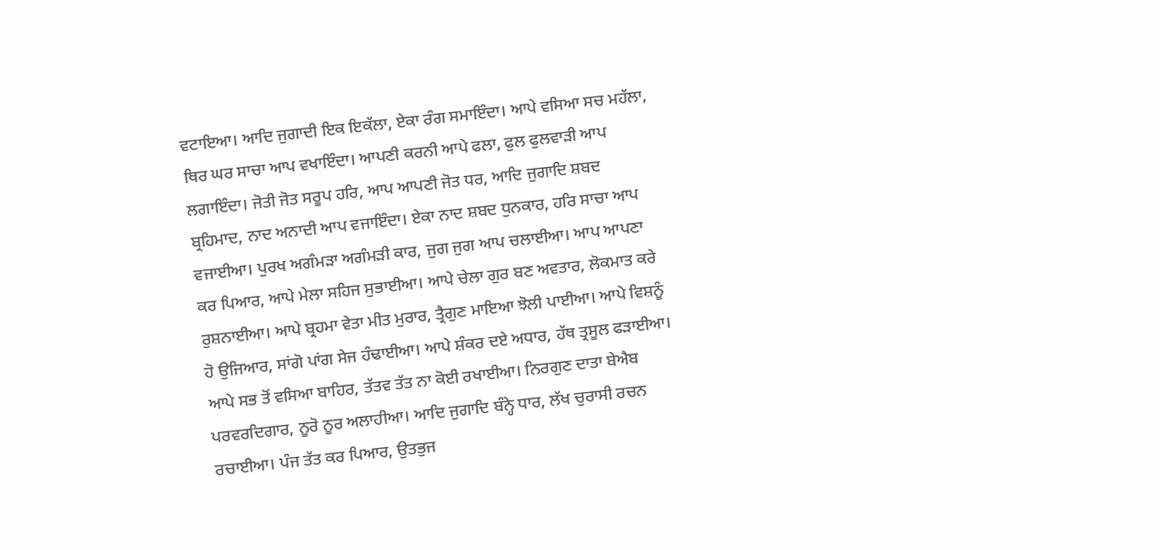ਵਟਾਇਆ। ਆਦਿ ਜੁਗਾਦੀ ਇਕ ਇਕੱਲਾ, ਏਕਾ ਰੰਗ ਸਮਾਇੰਦਾ। ਆਪੇ ਵਸਿਆ ਸਚ ਮਹੱਲਾ, ਥਿਰ ਘਰ ਸਾਚਾ ਆਪ ਵਖਾਇੰਦਾ। ਆਪਣੀ ਕਰਨੀ ਆਪੇ ਫਲਾ, ਫੁਲ ਫੁਲਵਾੜੀ ਆਪ ਲਗਾਇੰਦਾ। ਜੋਤੀ ਜੋਤ ਸਰੂਪ ਹਰਿ, ਆਪ ਆਪਣੀ ਜੋਤ ਧਰ, ਆਦਿ ਜੁਗਾਦਿ ਸ਼ਬਦ ਬ੍ਰਹਿਮਾਦ, ਨਾਦ ਅਨਾਦੀ ਆਪ ਵਜਾਇੰਦਾ। ਏਕਾ ਨਾਦ ਸ਼ਬਦ ਧੁਨਕਾਰ, ਹਰਿ ਸਾਚਾ ਆਪ ਵਜਾਈਆ। ਪੁਰਖ ਅਗੰਮੜਾ ਅਗੰਮੜੀ ਕਾਰ, ਜੁਗ ਜੁਗ ਆਪ ਚਲਾਈਆ। ਆਪ ਆਪਣਾ ਕਰ ਪਿਆਰ, ਆਪੇ ਮੇਲਾ ਸਹਿਜ ਸੁਭਾਈਆ। ਆਪੇ ਚੇਲਾ ਗੁਰ ਬਣ ਅਵਤਾਰ, ਲੋਕਮਾਤ ਕਰੇ ਰੁਸ਼ਨਾਈਆ। ਆਪੇ ਬ੍ਰਹਮਾ ਵੇਤਾ ਮੀਤ ਮੁਰਾਰ, ਤ੍ਰੈਗੁਣ ਮਾਇਆ ਝੋਲੀ ਪਾਈਆ। ਆਪੇ ਵਿਸ਼ਨੂੰ ਹੋ ਉਜਿਆਰ, ਸਾਂਗੋ ਪਾਂਗ ਸੇਜ ਹੰਢਾਈਆ। ਆਪੇ ਸ਼ੰਕਰ ਦਏ ਅਧਾਰ, ਹੱਥ ਤ੍ਰਸੂਲ ਫੜਾਈਆ। ਆਪੇ ਸਭ ਤੋਂ ਵਸਿਆ ਬਾਹਿਰ, ਤੱਤਵ ਤੱਤ ਨਾ ਕੋਈ ਰਖਾਈਆ। ਨਿਰਗੁਣ ਦਾਤਾ ਬੇਐਬ ਪਰਵਰਦਿਗਾਰ, ਨੂਰੋ ਨੂਰ ਅਲਾਹੀਆ। ਆਦਿ ਜੁਗਾਦਿ ਬੰਨ੍ਹੇ ਧਾਰ, ਲੱਖ ਚੁਰਾਸੀ ਰਚਨ ਰਚਾਈਆ। ਪੰਜ ਤੱਤ ਕਰ ਪਿਆਰ, ਉਤਭੁਜ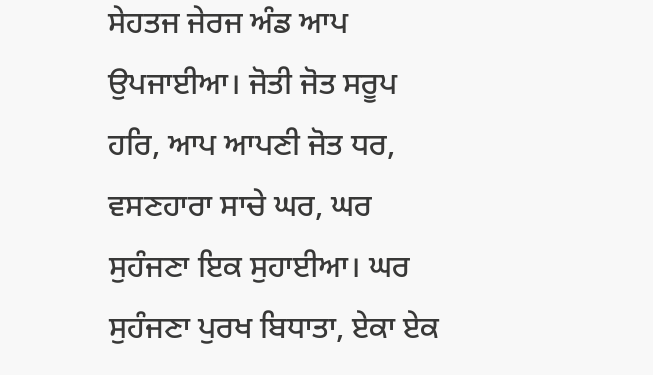ਸੇਹਤਜ ਜੇਰਜ ਅੰਡ ਆਪ ਉਪਜਾਈਆ। ਜੋਤੀ ਜੋਤ ਸਰੂਪ ਹਰਿ, ਆਪ ਆਪਣੀ ਜੋਤ ਧਰ, ਵਸਣਹਾਰਾ ਸਾਚੇ ਘਰ, ਘਰ ਸੁਹੰਜਣਾ ਇਕ ਸੁਹਾਈਆ। ਘਰ ਸੁਹੰਜਣਾ ਪੁਰਖ ਬਿਧਾਤਾ, ਏਕਾ ਏਕ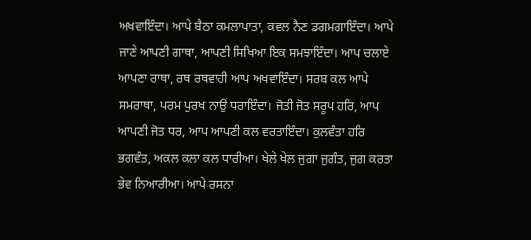ਅਖਵਾਇੰਦਾ। ਆਪੇ ਬੈਠਾ ਕਮਲਾਪਾਤਾ, ਕਵਲ ਨੈਣ ਡਗਮਗਾਇੰਦਾ। ਆਪੇ ਜਾਣੇ ਆਪਣੀ ਗਾਥਾ, ਆਪਣੀ ਸਿਖਿਆ ਇਕ ਸਮਝਾਇੰਦਾ। ਆਪ ਚਲਾਏ ਆਪਣਾ ਰਾਥਾ, ਰਥ ਰਥਵਾਹੀ ਆਪ ਅਖਵਾਇੰਦਾ। ਸਰਬ ਕਲ ਆਪੇ ਸਮਰਾਥਾ, ਪਰਮ ਪੁਰਖ ਨਾਉਂ ਧਰਾਇੰਦਾ। ਜੋਤੀ ਜੋਤ ਸਰੂਪ ਹਰਿ, ਆਪ ਆਪਣੀ ਜੋਤ ਧਰ, ਆਪ ਆਪਣੀ ਕਲ ਵਰਤਾਇੰਦਾ। ਕੁਲਵੰਤਾ ਹਰਿ ਭਗਵੰਤ, ਅਕਲ ਕਲਾ ਕਲ ਧਾਰੀਆ। ਖੇਲੇ ਖੇਲ ਜੁਗਾ ਜੁਗੰਤ, ਜੁਗ ਕਰਤਾ ਭੇਵ ਨਿਆਰੀਆ। ਆਪੇ ਰਸਨਾ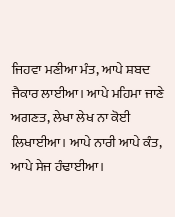ਜਿਹਵਾ ਮਣੀਆ ਮੰਤ, ਆਪੇ ਸ਼ਬਦ ਜੈਕਾਰ ਲਾਈਆ। ਆਪੇ ਮਹਿਮਾ ਜਾਣੇ ਅਗਣਤ, ਲੇਖਾ ਲੇਖ ਨਾ ਕੋਈ ਲਿਖਾਈਆ। ਆਪੇ ਨਾਰੀ ਆਪੇ ਕੰਤ, ਆਪੇ ਸੇਜ ਹੰਢਾਈਆ।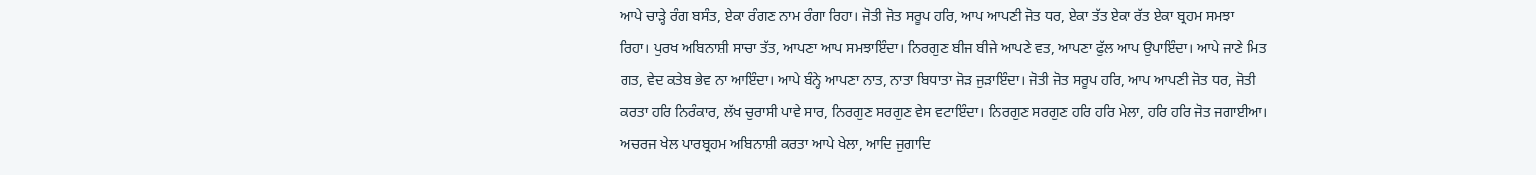ਆਪੇ ਚਾੜ੍ਹੇ ਰੰਗ ਬਸੰਤ, ਏਕਾ ਰੰਗਣ ਨਾਮ ਰੰਗਾ ਰਿਹਾ। ਜੋਤੀ ਜੋਤ ਸਰੂਪ ਹਰਿ, ਆਪ ਆਪਣੀ ਜੋਤ ਧਰ, ਏਕਾ ਤੱਤ ਏਕਾ ਰੱਤ ਏਕਾ ਬ੍ਰਹਮ ਸਮਝਾ ਰਿਹਾ। ਪੁਰਖ ਅਬਿਨਾਸ਼ੀ ਸਾਚਾ ਤੱਤ, ਆਪਣਾ ਆਪ ਸਮਝਾਇੰਦਾ। ਨਿਰਗੁਣ ਬੀਜ ਬੀਜੇ ਆਪਣੇ ਵਤ, ਆਪਣਾ ਫੁੱਲ ਆਪ ਉਪਾਇੰਦਾ। ਆਪੇ ਜਾਣੇ ਮਿਤ ਗਤ, ਵੇਦ ਕਤੇਬ ਭੇਵ ਨਾ ਆਇੰਦਾ। ਆਪੇ ਬੰਨ੍ਹੇ ਆਪਣਾ ਨਾਤ, ਨਾਤਾ ਬਿਧਾਤਾ ਜੋੜ ਜੁੜਾਇੰਦਾ। ਜੋਤੀ ਜੋਤ ਸਰੂਪ ਹਰਿ, ਆਪ ਆਪਣੀ ਜੋਤ ਧਰ, ਜੋਤੀ ਕਰਤਾ ਹਰਿ ਨਿਰੰਕਾਰ, ਲੱਖ ਚੁਰਾਸੀ ਪਾਵੇ ਸਾਰ, ਨਿਰਗੁਣ ਸਰਗੁਣ ਵੇਸ ਵਟਾਇੰਦਾ। ਨਿਰਗੁਣ ਸਰਗੁਣ ਹਰਿ ਹਰਿ ਮੇਲਾ, ਹਰਿ ਹਰਿ ਜੋਤ ਜਗਾਈਆ। ਅਚਰਜ ਖੇਲ ਪਾਰਬ੍ਰਹਮ ਅਬਿਨਾਸ਼ੀ ਕਰਤਾ ਆਪੇ ਖੇਲਾ, ਆਦਿ ਜੁਗਾਦਿ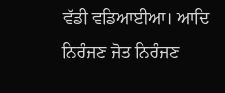ਵੱਡੀ ਵਡਿਆਈਆ। ਆਦਿ ਨਿਰੰਜਣ ਜੋਤ ਨਿਰੰਜਣ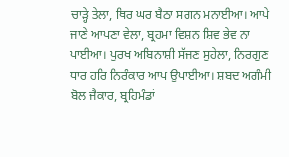ਚਾੜ੍ਹੇ ਤੇਲਾ, ਥਿਰ ਘਰ ਬੈਠਾ ਸਗਨ ਮਨਾਈਆ। ਆਪੇ ਜਾਣੇ ਆਪਣਾ ਵੇਲਾ, ਬ੍ਰਹਮਾ ਵਿਸ਼ਨ ਸ਼ਿਵ ਭੇਵ ਨਾ ਪਾਈਆ। ਪੁਰਖ ਅਬਿਨਾਸ਼ੀ ਸੱਜਣ ਸੁਹੇਲਾ, ਨਿਰਗੁਣ ਧਾਰ ਹਰਿ ਨਿਰੰਕਾਰ ਆਪ ਉਪਾਈਆ। ਸ਼ਬਦ ਅਗੰਮੀ ਬੋਲ ਜੈਕਾਰ, ਬ੍ਰਹਿਮੰਡਾਂ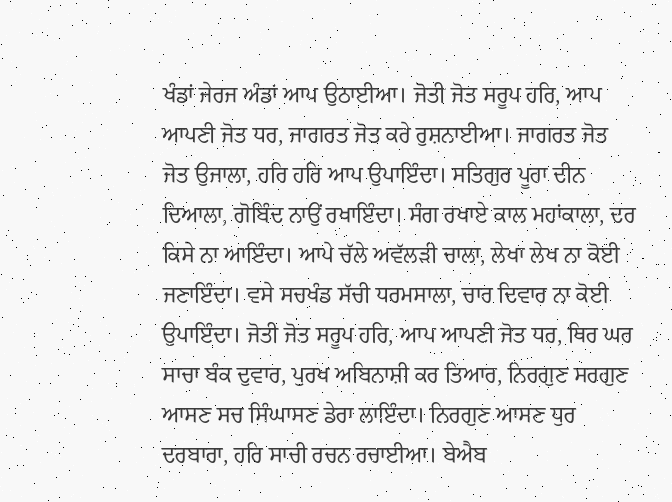ਖੰਡਾਂ ਜੇਰਜ ਅੰਡਾਂ ਆਪ ਉਠਾਈਆ। ਜੋਤੀ ਜੋਤ ਸਰੂਪ ਹਰਿ, ਆਪ ਆਪਣੀ ਜੋਤ ਧਰ, ਜਾਗਰਤ ਜੋਤ ਕਰੇ ਰੁਸ਼ਨਾਈਆ। ਜਾਗਰਤ ਜੋਤ ਜੋਤ ਉਜਾਲਾ, ਹਰਿ ਹਰਿ ਆਪ ਉਪਾਇੰਦਾ। ਸਤਿਗੁਰ ਪੂਰਾ ਦੀਨ ਦਿਆਲਾ, ਗੋਬਿੰਦ ਨਾਉਂ ਰਖਾਇੰਦਾ। ਸੰਗ ਰਖਾਏ ਕਾਲ ਮਹਾਂਕਾਲਾ, ਦਰ ਕਿਸੇ ਨਾ ਆਇੰਦਾ। ਆਪੇ ਚੱਲੇ ਅਵੱਲੜੀ ਚਾਲਾ, ਲੇਖਾ ਲੇਖ ਨਾ ਕੋਈ ਜਣਾਇੰਦਾ। ਵਸੇ ਸਚਖੰਡ ਸੱਚੀ ਧਰਮਸਾਲਾ, ਚਾਰ ਦਿਵਾਰ ਨਾ ਕੋਈ ਉਪਾਇੰਦਾ। ਜੋਤੀ ਜੋਤ ਸਰੂਪ ਹਰਿ, ਆਪ ਆਪਣੀ ਜੋਤ ਧਰ, ਥਿਰ ਘਰ ਸਾਚਾ ਬੰਕ ਦੁਵਾਰ, ਪੁਰਖ ਅਬਿਨਾਸ਼ੀ ਕਰ ਤਿਆਰ, ਨਿਰਗੁਣ ਸਰਗੁਣ ਆਸਣ ਸਚ ਸਿੰਘਾਸਣ ਡੇਰਾ ਲਾਇੰਦਾ। ਨਿਰਗੁਣ ਆਸਣ ਧੁਰ ਦਰਬਾਰਾ, ਹਰਿ ਸਾਚੀ ਰਚਨ ਰਚਾਈਆ। ਬੇਐਬ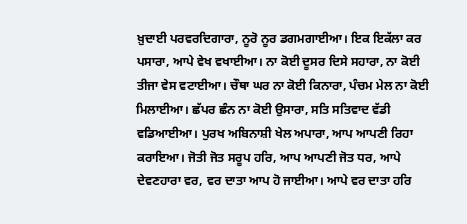ਖ਼ੁਦਾਈ ਪਰਵਰਦਿਗਾਰਾ, ਨੂਰੋ ਨੂਰ ਡਗਮਗਾਈਆ। ਇਕ ਇਕੱਲਾ ਕਰ ਪਸਾਰਾ, ਆਪੇ ਵੇਖ ਵਖਾਈਆ। ਨਾ ਕੋਈ ਦੂਸਰ ਦਿਸੇ ਸਹਾਰਾ, ਨਾ ਕੋਈ ਤੀਜਾ ਵੇਸ ਵਟਾਈਆ। ਚੌਥਾ ਘਰ ਨਾ ਕੋਈ ਕਿਨਾਰਾ, ਪੰਚਮ ਮੇਲ ਨਾ ਕੋਈ ਮਿਲਾਈਆ। ਛੱਪਰ ਛੰਨ ਨਾ ਕੋਈ ਉਸਾਰਾ, ਸਤਿ ਸਤਿਵਾਦ ਵੱਡੀ ਵਡਿਆਈਆ। ਪੁਰਖ ਅਬਿਨਾਸ਼ੀ ਖੇਲ ਅਪਾਰਾ, ਆਪ ਆਪਣੀ ਰਿਹਾ ਕਰਾਇਆ। ਜੋਤੀ ਜੋਤ ਸਰੂਪ ਹਰਿ, ਆਪ ਆਪਣੀ ਜੋਤ ਧਰ, ਆਪੇ ਦੇਵਣਹਾਰਾ ਵਰ, ਵਰ ਦਾਤਾ ਆਪ ਹੋ ਜਾਈਆ। ਆਪੇ ਵਰ ਦਾਤਾ ਹਰਿ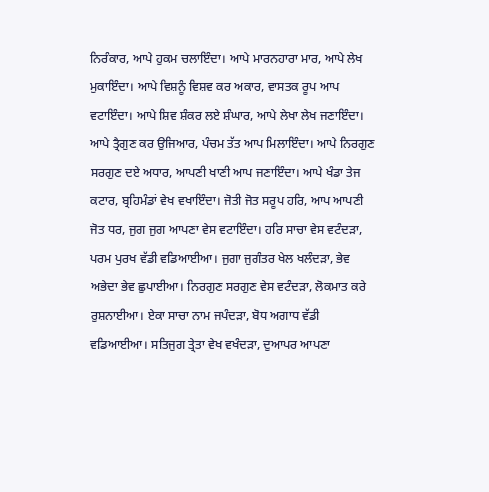ਨਿਰੰਕਾਰ, ਆਪੇ ਹੁਕਮ ਚਲਾਇੰਦਾ। ਆਪੇ ਮਾਰਨਹਾਰਾ ਮਾਰ, ਆਪੇ ਲੇਖ ਮੁਕਾਇੰਦਾ। ਆਪੇ ਵਿਸ਼ਨੂੰ ਵਿਸ਼ਵ ਕਰ ਅਕਾਰ, ਵਾਸਤਕ ਰੂਪ ਆਪ ਵਟਾਇੰਦਾ। ਆਪੇ ਸ਼ਿਵ ਸ਼ੰਕਰ ਲਏ ਸ਼ੰਘਾਰ, ਆਪੇ ਲੇਖਾ ਲੇਖ ਜਣਾਇੰਦਾ। ਆਪੇ ਤ੍ਰੈਗੁਣ ਕਰ ਉਜਿਆਰ, ਪੰਚਮ ਤੱਤ ਆਪ ਮਿਲਾਇੰਦਾ। ਆਪੇ ਨਿਰਗੁਣ ਸਰਗੁਣ ਦਏ ਅਧਾਰ, ਆਪਣੀ ਖਾਣੀ ਆਪ ਜਣਾਇੰਦਾ। ਆਪੇ ਖੰਡਾ ਤੇਜ ਕਟਾਰ, ਬ੍ਰਹਿਮੰਡਾਂ ਵੇਖ ਵਖਾਇੰਦਾ। ਜੋਤੀ ਜੋਤ ਸਰੂਪ ਹਰਿ, ਆਪ ਆਪਣੀ ਜੋਤ ਧਰ, ਜੁਗ ਜੁਗ ਆਪਣਾ ਵੇਸ ਵਟਾਇੰਦਾ। ਹਰਿ ਸਾਚਾ ਵੇਸ ਵਟੰਦੜਾ, ਪਰਮ ਪੁਰਖ ਵੱਡੀ ਵਡਿਆਈਆ। ਜੁਗਾ ਜੁਗੰਤਰ ਖੇਲ ਖਲੰਦੜਾ, ਭੇਵ ਅਭੇਦਾ ਭੇਵ ਛੁਪਾਈਆ। ਨਿਰਗੁਣ ਸਰਗੁਣ ਵੇਸ ਵਟੰਦੜਾ, ਲੋਕਮਾਤ ਕਰੇ ਰੁਸ਼ਨਾਈਆ। ਏਕਾ ਸਾਚਾ ਨਾਮ ਜਪੰਦੜਾ, ਬੋਧ ਅਗਾਧ ਵੱਡੀ ਵਡਿਆਈਆ। ਸਤਿਜੁਗ ਤ੍ਰੇਤਾ ਵੇਖ ਵਖੰਦੜਾ, ਦੁਆਪਰ ਆਪਣਾ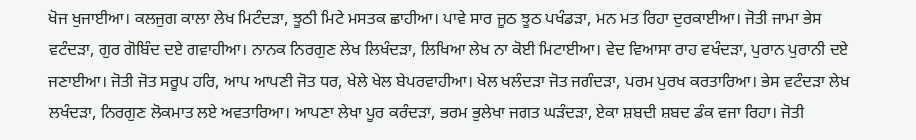ਖੋਜ ਖੁਜਾਈਆ। ਕਲਜੁਗ ਕਾਲਾ ਲੇਖ ਮਿਟੰਦੜਾ, ਝੂਠੀ ਮਿਟੇ ਮਸਤਕ ਛਾਹੀਆ। ਪਾਵੇ ਸਾਰ ਜੂਠ ਝੂਠ ਪਖੰਡੜਾ, ਮਨ ਮਤ ਰਿਹਾ ਦੁਰਕਾਈਆ। ਜੋਤੀ ਜਾਮਾ ਭੇਸ ਵਟੰਦੜਾ, ਗੁਰ ਗੋਬਿੰਦ ਦਏ ਗਵਾਹੀਆ। ਨਾਨਕ ਨਿਰਗੁਣ ਲੇਖ ਲਿਖੰਦੜਾ, ਲਿਖਿਆ ਲੇਖ ਨਾ ਕੋਈ ਮਿਟਾਈਆ। ਵੇਦ ਵਿਆਸਾ ਰਾਹ ਵਖੰਦੜਾ, ਪੁਰਾਨ ਪੁਰਾਨੀ ਦਏ ਜਣਾਈਆ। ਜੋਤੀ ਜੋਤ ਸਰੂਪ ਹਰਿ, ਆਪ ਆਪਣੀ ਜੋਤ ਧਰ, ਖੇਲੇ ਖੇਲ ਬੇਪਰਵਾਹੀਆ। ਖੇਲ ਖਲੰਦੜਾ ਜੋਤ ਜਗੰਦੜਾ, ਪਰਮ ਪੁਰਖ ਕਰਤਾਰਿਆ। ਭੇਸ ਵਟੰਦੜਾ ਲੇਖ ਲਖੰਦੜਾ, ਨਿਰਗੁਣ ਲੋਕਮਾਤ ਲਏ ਅਵਤਾਰਿਆ। ਆਪਣਾ ਲੇਖਾ ਪੂਰ ਕਰੰਦੜਾ, ਭਰਮ ਭੁਲੇਖਾ ਜਗਤ ਘੜੰਦੜਾ, ਏਕਾ ਸ਼ਬਦੀ ਸ਼ਬਦ ਡੰਕ ਵਜਾ ਰਿਹਾ। ਜੋਤੀ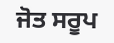ਜੋਤ ਸਰੂਪ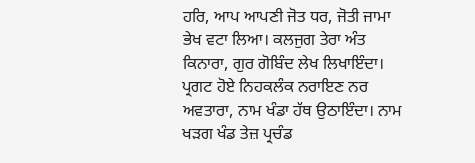ਹਰਿ, ਆਪ ਆਪਣੀ ਜੋਤ ਧਰ, ਜੋਤੀ ਜਾਮਾ ਭੇਖ ਵਟਾ ਲਿਆ। ਕਲਜੁਗ ਤੇਰਾ ਅੰਤ ਕਿਨਾਰਾ, ਗੁਰ ਗੋਬਿੰਦ ਲੇਖ ਲਿਖਾਇੰਦਾ। ਪ੍ਰਗਟ ਹੋਏ ਨਿਹਕਲੰਕ ਨਰਾਇਣ ਨਰ ਅਵਤਾਰਾ, ਨਾਮ ਖੰਡਾ ਹੱਥ ਉਠਾਇੰਦਾ। ਨਾਮ ਖੜਗ ਖੰਡ ਤੇਜ਼ ਪ੍ਰਚੰਡ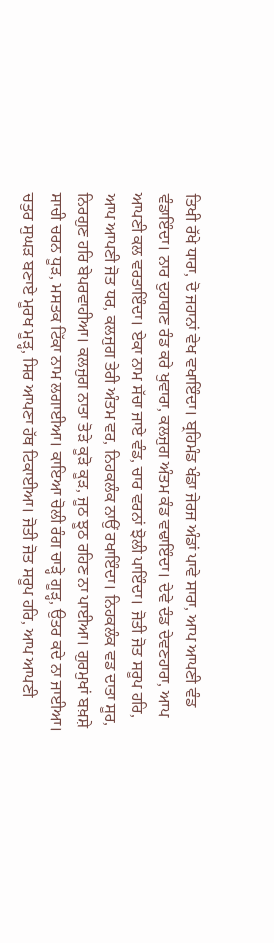ਤਿਖੀ ਰੱਖੇ ਧਾਰਾ, ਦੋ ਜਹਾਨਾਂ ਵੇਖ ਵਖਾਇੰਦਾ। ਬ੍ਰਹਿਮੰਡ ਖੰਡਾ ਜੇਰਜ ਅੰਡਾਂ ਪਾਵੇ ਸਾਰਾ, ਆਪ ਆਪਣੀ ਵੰਡ ਵੰਡਾਇੰਦਾ। ਨਾਰ ਦੁਹਾਗਣ ਰੰਡ ਕਰੇ ਖੁਵਾਰਾ, ਕਲਜੁਗ ਅੰਤਮ ਕੰਡ ਵਢਾਇੰਦਾ। ਦੇਵੇ ਦੰਡ ਦੇਵਣਹਾਰਾ, ਆਪ ਆਪਣੀ ਕਲ ਵਰਤਾਇੰਦਾ। ਏਕਾ ਨਾਮ ਸੱਚਾ ਜਾਏ ਵੰਡ, ਚਾਰ ਵਰਨਾਂ ਝੋਲੀ ਪਾਇੰਦਾ। ਜੋਤੀ ਜੋਤ ਸਰੂਪ ਹਰਿ, ਆਪ ਆਪਣੀ ਜੋਤ ਧਰ, ਕਲਜੁਗ ਤੇਰੀ ਅੰਤਮ ਵਰ, ਨਿਹਕਲੰਕ ਨਾਉਂ ਰਖਾਇੰਦਾ। ਨਿਹਕਲੰਕ ਵਡ ਦਾਤਾ ਸੂਰ, ਨਿਰਗੁਣ ਹਰਿ ਬੇਪਰਵਾਹੀਆ। ਕਲਜੁਗ ਨਾਤਾ ਤੋੜੇ ਕੂੜੋ ਕੂੜ, ਜੂਠ ਝੂਠ ਰਹਿਣ ਨਾ ਪਾਈਆ। ਗੁਰਮੁਖਾਂ ਬਖ਼ਸ਼ੇ ਸਾਚੀ ਚਰਨ ਧੂੜ, ਮਸਤਕ ਟਿੱਕਾ ਨਾਮ ਲਗਾਈਆ। ਕਾਇਆ ਚੋਲੀ ਰੰਗ ਚਾੜ੍ਹੇ ਗੂੜ੍ਹ, ਉਤਰ ਕਦੇ ਨਾ ਜਾਈਆ। ਚਤੁਰ ਸੁਘੜ ਬਣਾਏ ਮੂਰਖ ਮੂੜ੍ਹ, ਸਿਰ ਆਪਣਾ ਹੱਥ ਟਿਕਾਈਆ। ਜੋਤੀ ਜੋਤ ਸਰੂਪ ਹਰਿ, ਆਪ ਆਪਣੀ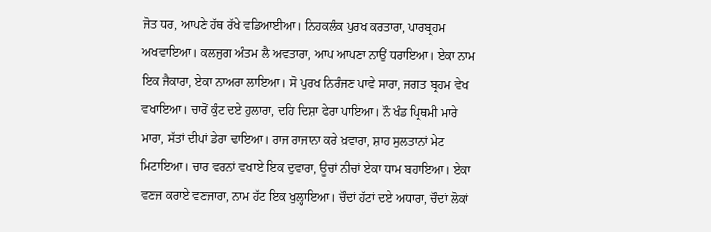ਜੋਤ ਧਰ, ਆਪਣੇ ਹੱਥ ਰੱਖੇ ਵਡਿਆਈਆ। ਨਿਹਕਲੰਕ ਪੁਰਖ ਕਰਤਾਰਾ, ਪਾਰਬ੍ਰਹਮ ਅਖਵਾਇਆ। ਕਲਜੁਗ ਅੰਤਮ ਲੈ ਅਵਤਾਰਾ, ਆਪ ਆਪਣਾ ਨਾਉਂ ਧਰਾਇਆ। ਏਕਾ ਨਾਮ ਇਕ ਜੈਕਾਰਾ, ਏਕਾ ਨਾਅਰਾ ਲਾਇਆ। ਸੋ ਪੁਰਖ ਨਿਰੰਜਣ ਪਾਵੇ ਸਾਰਾ, ਜਗਤ ਬ੍ਰਹਮ ਵੇਖ ਵਖਾਇਆ। ਚਾਰੋਂ ਕੁੰਟ ਦਏ ਹੁਲਾਰਾ, ਦਹਿ ਦਿਸ਼ਾ ਫੇਰਾ ਪਾਇਆ। ਨੌ ਖੰਡ ਪ੍ਰਿਥਮੀ ਮਾਰੇ ਮਾਰਾ, ਸੱਤਾਂ ਦੀਪਾਂ ਡੇਰਾ ਢਾਇਆ। ਰਾਜ ਰਾਜਾਨਾ ਕਰੇ ਖ਼ਵਾਰਾ, ਸ਼ਾਹ ਸੁਲਤਾਨਾਂ ਮੇਟ ਮਿਟਾਇਆ। ਚਾਰ ਵਰਨਾਂ ਵਖਾਏ ਇਕ ਦੁਵਾਰਾ, ਊਚਾਂ ਨੀਚਾਂ ਏਕਾ ਧਾਮ ਬਹਾਇਆ। ਏਕਾ ਵਣਜ ਕਰਾਏ ਵਣਜਾਰਾ, ਨਾਮ ਹੱਟ ਇਕ ਖੁਲ੍ਹਾਇਆ। ਚੌਦਾਂ ਹੱਟਾਂ ਦਏ ਅਧਾਰਾ, ਚੌਦਾਂ ਲੋਕਾਂ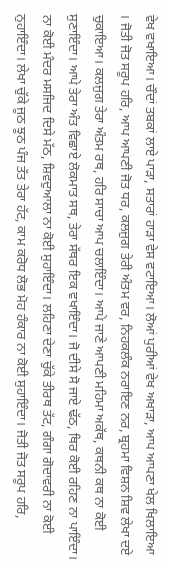ਵੇਖ ਵਖਾਇਆ। ਚੌਦਾਂ ਤਬਕਾਂ ਲਾਏ ਪਾੜਾ, ਸਤਾਰਾਂ ਹਾੜਾ ਵੇਸ ਵਟਾਇਆ। ਲੋਆਂ ਪੁਰੀਆਂ ਵੇਖ ਅਖਾੜਾ, ਆਪ ਆਪਣਾ ਖੇਲ ਖਿਲਾਇਆ । ਜੋਤੀ ਜੋਤ ਸਰੂਪ ਹਰਿ, ਆਪ ਆਪਣੀ ਜੋਤ ਧਰ, ਕਲਜੁਗ ਤੇਰੀ ਅੰਤਮ ਵਰ, ਨਿਹਕਲੰਕ ਨਰਾਇਣ ਨਰ, ਬ੍ਰਹਮਾ ਵਿਸ਼ਨ ਸ਼ਿਵ ਲੇਖਾ ਦਏ ਚੁਕਾਇਆ। ਕਲਜੁਗ ਤੇਰਾ ਅੰਤਮ ਰਥ, ਹਰਿ ਸਾਚਾ ਆਪ ਚਲਾਇੰਦਾ। ਆਪੇ ਜਾਣੇ ਆਪਣੀ ਮਹਿਮਾ ਅਕੱਥ, ਕਥਨੀ ਕਥ ਨਾ ਕੋਈ ਸੁਣਾਇੰਦਾ। ਆਪੇ ਤੇਰਾ ਅੰਤ ਵਿਛਾਏ ਲੋਕਮਾਤ ਸਥ, ਤੇਰਾ ਸੱਥਰ ਇਕ ਵਖਾਇੰਦਾ। ਜੋ ਦੀਸੇ ਸੋ ਜਾਏ ਢੱਠ, ਥਿਰ ਕੋਈ ਰਹਿਣ ਨਾ ਪਾਇੰਦਾ। ਨਾ ਕੋਈ ਮੰਦਰ ਮਸਜਿਦ ਦਿਸੇ ਮੱਠ, ਸ਼ਿਵਦੁਆਲਾ ਨਾ ਕੋਈ ਸੁਹਾਇੰਦਾ। ਲਹਿਣਾ ਦੇਣਾ ਚੁੱਕੇ ਤੀਰਥ ਤੱਟ, ਗੰਗਾ ਗੋਦਾਵਰੀ ਨਾ ਕੋਈ ਨੁਹਾਇੰਦਾ। ਲੇਖਾ ਚੁੱਕੇ ਜੂਠ ਝੂਠ ਪੰਜ ਤੱਤ ਤੇਰਾ ਹੱਟ, ਕਾਮ ਕਰੋਧ ਲੋਭ ਮੋਹ ਹੰਕਾਰ ਨਾ ਕੋਈ ਸੁਹਾਇੰਦਾ। ਜੋਤੀ ਜੋਤ ਸਰੂਪ ਹਰਿ,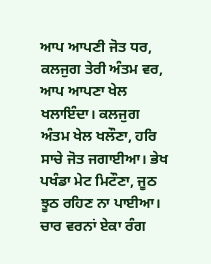ਆਪ ਆਪਣੀ ਜੋਤ ਧਰ, ਕਲਜੁਗ ਤੇਰੀ ਅੰਤਮ ਵਰ, ਆਪ ਆਪਣਾ ਖੇਲ ਖਲਾਇੰਦਾ। ਕਲਜੁਗ ਅੰਤਮ ਖੇਲ ਖਲੌਣਾ, ਹਰਿ ਸਾਚੇ ਜੋਤ ਜਗਾਈਆ। ਭੇਖ ਪਖੰਡਾ ਮੇਟ ਮਿਟੌਣਾ, ਜੂਠ ਝੂਠ ਰਹਿਣ ਨਾ ਪਾਈਆ। ਚਾਰ ਵਰਨਾਂ ਏਕਾ ਰੰਗ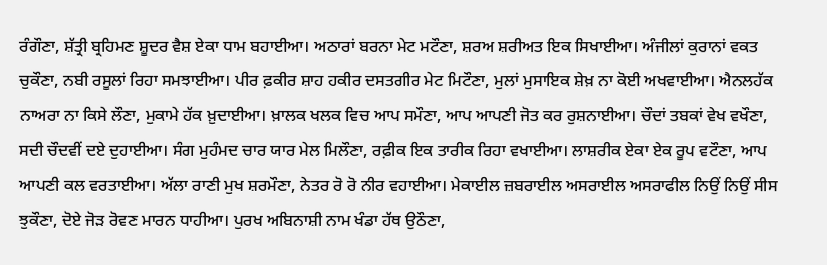ਰੰਗੌਣਾ, ਸ਼ੱਤ੍ਰੀ ਬ੍ਰਹਿਮਣ ਸ਼ੂਦਰ ਵੈਸ਼ ਏਕਾ ਧਾਮ ਬਹਾਈਆ। ਅਠਾਰਾਂ ਬਰਨਾ ਮੇਟ ਮਟੌਣਾ, ਸ਼ਰਅ ਸ਼ਰੀਅਤ ਇਕ ਸਿਖਾਈਆ। ਅੰਜੀਲਾਂ ਕੁਰਾਨਾਂ ਵਕਤ ਚੁਕੌਣਾ, ਨਬੀ ਰਸੂਲਾਂ ਰਿਹਾ ਸਮਝਾਈਆ। ਪੀਰ ਫ਼ਕੀਰ ਸ਼ਾਹ ਹਕੀਰ ਦਸਤਗੀਰ ਮੇਟ ਮਿਟੌਣਾ, ਮੁਲਾਂ ਮੁਸਾਇਕ ਸ਼ੇਖ਼ ਨਾ ਕੋਈ ਅਖਵਾਈਆ। ਐਨਲਹੱਕ ਨਾਅਰਾ ਨਾ ਕਿਸੇ ਲੌਣਾ, ਮੁਕਾਮੇ ਹੱਕ ਖ਼ੁਦਾਈਆ। ਖ਼ਾਲਕ ਖਲਕ ਵਿਚ ਆਪ ਸਮੌਣਾ, ਆਪ ਆਪਣੀ ਜੋਤ ਕਰ ਰੁਸ਼ਨਾਈਆ। ਚੌਦਾਂ ਤਬਕਾਂ ਵੇਖ ਵਖੌਣਾ, ਸਦੀ ਚੌਦਵੀਂ ਦਏ ਦੁਹਾਈਆ। ਸੰਗ ਮੁਹੰਮਦ ਚਾਰ ਯਾਰ ਮੇਲ ਮਿਲੌਣਾ, ਰਫ਼ੀਕ ਇਕ ਤਾਰੀਕ ਰਿਹਾ ਵਖਾਈਆ। ਲਾਸ਼ਰੀਕ ਏਕਾ ਏਕ ਰੂਪ ਵਟੌਣਾ, ਆਪ ਆਪਣੀ ਕਲ ਵਰਤਾਈਆ। ਅੱਲਾ ਰਾਣੀ ਮੁਖ ਸ਼ਰਮੌਣਾ, ਨੇਤਰ ਰੋ ਰੋ ਨੀਰ ਵਹਾਈਆ। ਮੇਕਾਈਲ ਜ਼ਬਰਾਈਲ ਅਸਰਾਈਲ ਅਸਰਾਫੀਲ ਨਿਉਂ ਨਿਉਂ ਸੀਸ ਝੁਕੌਣਾ, ਦੋਏ ਜੋੜ ਰੋਵਣ ਮਾਰਨ ਧਾਹੀਆ। ਪੁਰਖ ਅਬਿਨਾਸ਼ੀ ਨਾਮ ਖੰਡਾ ਹੱਥ ਉਠੌਣਾ,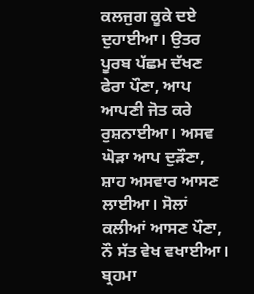ਕਲਜੁਗ ਕੂਕੇ ਦਏ ਦੁਹਾਈਆ। ਉਤਰ ਪੂਰਬ ਪੱਛਮ ਦੱਖਣ ਫੇਰਾ ਪੌਣਾ, ਆਪ ਆਪਣੀ ਜੋਤ ਕਰੇ ਰੁਸ਼ਨਾਈਆ। ਅਸਵ ਘੋੜਾ ਆਪ ਦੁੜੌਣਾ, ਸ਼ਾਹ ਅਸਵਾਰ ਆਸਣ ਲਾਈਆ। ਸੋਲਾਂ ਕਲੀਆਂ ਆਸਣ ਪੌਣਾ, ਨੌ ਸੱਤ ਵੇਖ ਵਖਾਈਆ। ਬ੍ਰਹਮਾ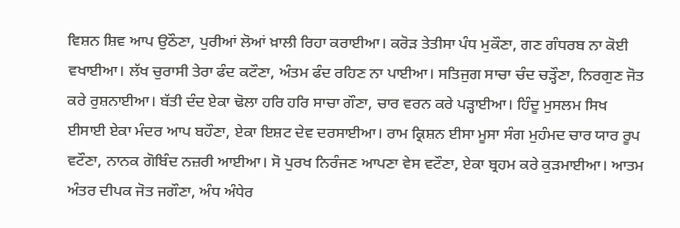ਵਿਸ਼ਨ ਸ਼ਿਵ ਆਪ ਉਠੌਣਾ, ਪੁਰੀਆਂ ਲੋਆਂ ਖ਼ਾਲੀ ਰਿਹਾ ਕਰਾਈਆ। ਕਰੋੜ ਤੇਤੀਸਾ ਪੰਧ ਮੁਕੌਣਾ, ਗਣ ਗੰਧਰਬ ਨਾ ਕੋਈ ਵਖਾਈਆ। ਲੱਖ ਚੁਰਾਸੀ ਤੇਰਾ ਫੰਦ ਕਟੌਣਾ, ਅੰਤਮ ਫੰਦ ਰਹਿਣ ਨਾ ਪਾਈਆ। ਸਤਿਜੁਗ ਸਾਚਾ ਚੰਦ ਚੜ੍ਹੌਣਾ, ਨਿਰਗੁਣ ਜੋਤ ਕਰੇ ਰੁਸ਼ਨਾਈਆ। ਬੱਤੀ ਦੰਦ ਏਕਾ ਢੋਲਾ ਹਰਿ ਹਰਿ ਸਾਚਾ ਗੌਣਾ, ਚਾਰ ਵਰਨ ਕਰੇ ਪੜ੍ਹਾਈਆ। ਹਿੰਦੂ ਮੁਸਲਮ ਸਿਖ ਈਸਾਈ ਏਕਾ ਮੰਦਰ ਆਪ ਬਹੌਣਾ, ਏਕਾ ਇਸ਼ਟ ਦੇਵ ਦਰਸਾਈਆ। ਰਾਮ ਕ੍ਰਿਸ਼ਨ ਈਸਾ ਮੂਸਾ ਸੰਗ ਮੁਹੰਮਦ ਚਾਰ ਯਾਰ ਰੂਪ ਵਟੌਣਾ, ਨਾਨਕ ਗੋਬਿੰਦ ਨਜ਼ਰੀ ਆਈਆ। ਸੋ ਪੁਰਖ ਨਿਰੰਜਣ ਆਪਣਾ ਵੇਸ ਵਟੌਣਾ, ਏਕਾ ਬ੍ਰਹਮ ਕਰੇ ਕੁੜਮਾਈਆ। ਆਤਮ ਅੰਤਰ ਦੀਪਕ ਜੋਤ ਜਗੌਣਾ, ਅੰਧ ਅੰਧੇਰ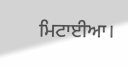ਮਿਟਾਈਆ।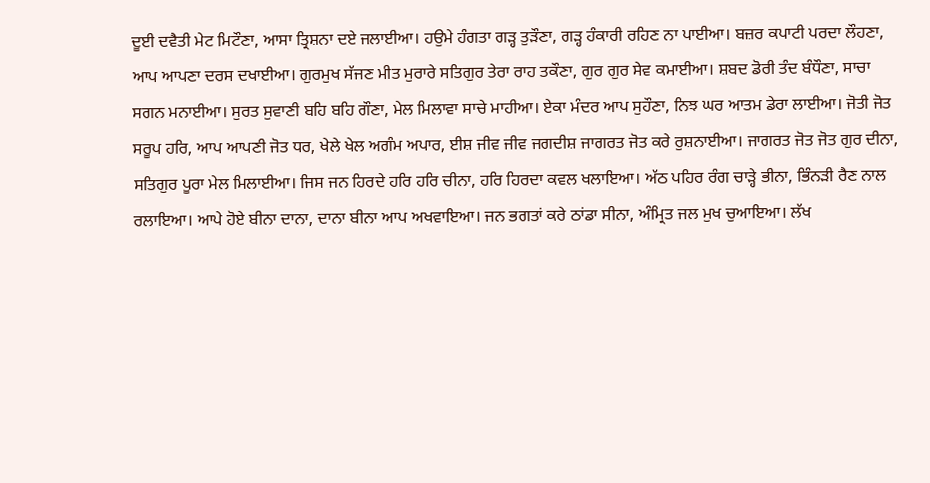ਦੂਈ ਦਵੈਤੀ ਮੇਟ ਮਿਟੌਣਾ, ਆਸਾ ਤ੍ਰਿਸ਼ਨਾ ਦਏ ਜਲਾਈਆ। ਹਉਮੇ ਹੰਗਤਾ ਗੜ੍ਹ ਤੁੜੌਣਾ, ਗੜ੍ਹ ਹੰਕਾਰੀ ਰਹਿਣ ਨਾ ਪਾਈਆ। ਬਜ਼ਰ ਕਪਾਟੀ ਪਰਦਾ ਲੌਹਣਾ, ਆਪ ਆਪਣਾ ਦਰਸ ਦਖਾਈਆ। ਗੁਰਮੁਖ ਸੱਜਣ ਮੀਤ ਮੁਰਾਰੇ ਸਤਿਗੁਰ ਤੇਰਾ ਰਾਹ ਤਕੌਣਾ, ਗੁਰ ਗੁਰ ਸੇਵ ਕਮਾਈਆ। ਸ਼ਬਦ ਡੋਰੀ ਤੰਦ ਬੰਧੌਣਾ, ਸਾਚਾ ਸਗਨ ਮਨਾਈਆ। ਸੁਰਤ ਸੁਵਾਣੀ ਬਹਿ ਬਹਿ ਗੌਣਾ, ਮੇਲ ਮਿਲਾਵਾ ਸਾਚੇ ਮਾਹੀਆ। ਏਕਾ ਮੰਦਰ ਆਪ ਸੁਹੌਣਾ, ਨਿਝ ਘਰ ਆਤਮ ਡੇਰਾ ਲਾਈਆ। ਜੋਤੀ ਜੋਤ ਸਰੂਪ ਹਰਿ, ਆਪ ਆਪਣੀ ਜੋਤ ਧਰ, ਖੇਲੇ ਖੇਲ ਅਗੰਮ ਅਪਾਰ, ਈਸ਼ ਜੀਵ ਜੀਵ ਜਗਦੀਸ਼ ਜਾਗਰਤ ਜੋਤ ਕਰੇ ਰੁਸ਼ਨਾਈਆ। ਜਾਗਰਤ ਜੋਤ ਜੋਤ ਗੁਰ ਦੀਨਾ, ਸਤਿਗੁਰ ਪੂਰਾ ਮੇਲ ਮਿਲਾਈਆ। ਜਿਸ ਜਨ ਹਿਰਦੇ ਹਰਿ ਹਰਿ ਚੀਨਾ, ਹਰਿ ਹਿਰਦਾ ਕਵਲ ਖਲਾਇਆ। ਅੱਠ ਪਹਿਰ ਰੰਗ ਚਾੜ੍ਹੇ ਭੀਨਾ, ਭਿੰਨੜੀ ਰੈਣ ਨਾਲ ਰਲਾਇਆ। ਆਪੇ ਹੋਏ ਬੀਨਾ ਦਾਨਾ, ਦਾਨਾ ਬੀਨਾ ਆਪ ਅਖਵਾਇਆ। ਜਨ ਭਗਤਾਂ ਕਰੇ ਠਾਂਡਾ ਸੀਨਾ, ਅੰਮ੍ਰਿਤ ਜਲ ਮੁਖ ਚੁਆਇਆ। ਲੱਖ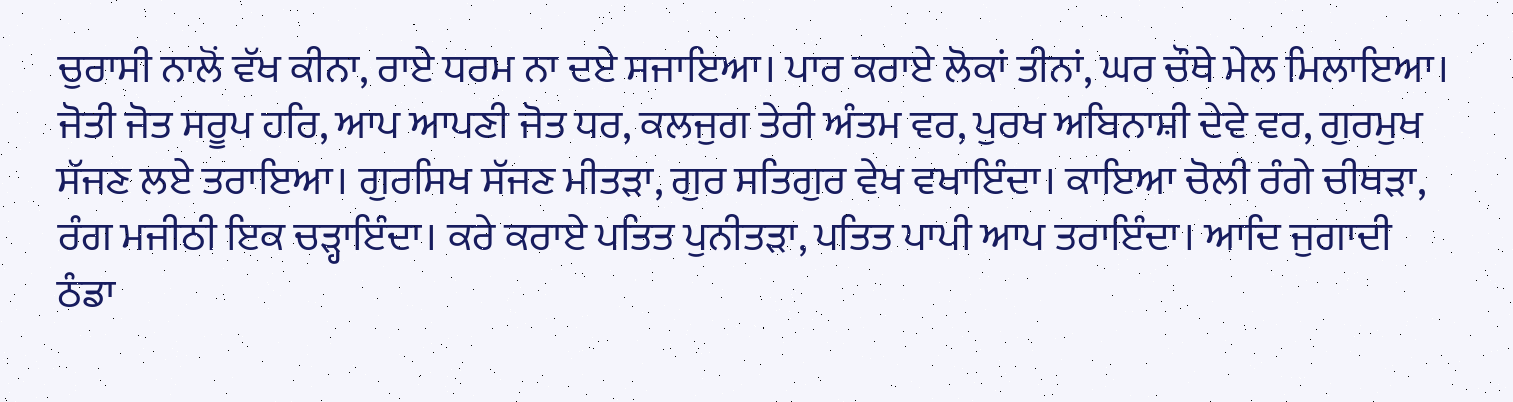ਚੁਰਾਸੀ ਨਾਲੋਂ ਵੱਖ ਕੀਨਾ, ਰਾਏ ਧਰਮ ਨਾ ਦਏ ਸਜਾਇਆ। ਪਾਰ ਕਰਾਏ ਲੋਕਾਂ ਤੀਨਾਂ, ਘਰ ਚੌਥੇ ਮੇਲ ਮਿਲਾਇਆ। ਜੋਤੀ ਜੋਤ ਸਰੂਪ ਹਰਿ, ਆਪ ਆਪਣੀ ਜੋਤ ਧਰ, ਕਲਜੁਗ ਤੇਰੀ ਅੰਤਮ ਵਰ, ਪੁਰਖ ਅਬਿਨਾਸ਼ੀ ਦੇਵੇ ਵਰ, ਗੁਰਮੁਖ ਸੱਜਣ ਲਏ ਤਰਾਇਆ। ਗੁਰਸਿਖ ਸੱਜਣ ਮੀਤੜਾ, ਗੁਰ ਸਤਿਗੁਰ ਵੇਖ ਵਖਾਇੰਦਾ। ਕਾਇਆ ਚੋਲੀ ਰੰਗੇ ਚੀਥੜਾ, ਰੰਗ ਮਜੀਠੀ ਇਕ ਚੜ੍ਹਾਇੰਦਾ। ਕਰੇ ਕਰਾਏ ਪਤਿਤ ਪੁਨੀਤੜਾ, ਪਤਿਤ ਪਾਪੀ ਆਪ ਤਰਾਇੰਦਾ। ਆਦਿ ਜੁਗਾਦੀ ਠੰਡਾ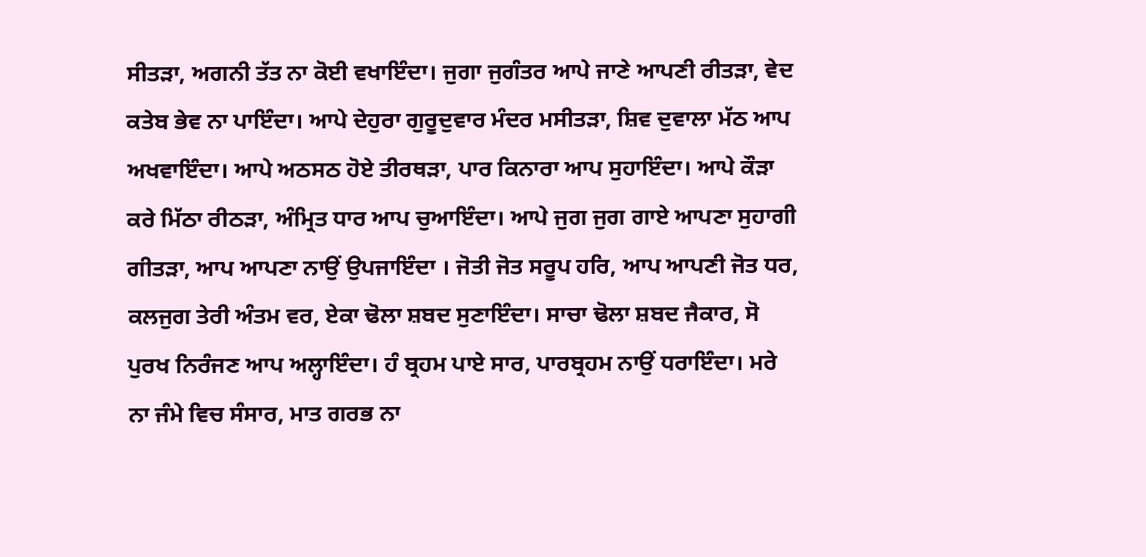ਸੀਤੜਾ, ਅਗਨੀ ਤੱਤ ਨਾ ਕੋਈ ਵਖਾਇੰਦਾ। ਜੁਗਾ ਜੁਗੰਤਰ ਆਪੇ ਜਾਣੇ ਆਪਣੀ ਰੀਤੜਾ, ਵੇਦ ਕਤੇਬ ਭੇਵ ਨਾ ਪਾਇੰਦਾ। ਆਪੇ ਦੇਹੁਰਾ ਗੁਰੂਦੁਵਾਰ ਮੰਦਰ ਮਸੀਤੜਾ, ਸ਼ਿਵ ਦੁਵਾਲਾ ਮੱਠ ਆਪ ਅਖਵਾਇੰਦਾ। ਆਪੇ ਅਠਸਠ ਹੋਏ ਤੀਰਥੜਾ, ਪਾਰ ਕਿਨਾਰਾ ਆਪ ਸੁਹਾਇੰਦਾ। ਆਪੇ ਕੌੜਾ ਕਰੇ ਮਿੱਠਾ ਰੀਠੜਾ, ਅੰਮ੍ਰਿਤ ਧਾਰ ਆਪ ਚੁਆਇੰਦਾ। ਆਪੇ ਜੁਗ ਜੁਗ ਗਾਏ ਆਪਣਾ ਸੁਹਾਗੀ ਗੀਤੜਾ, ਆਪ ਆਪਣਾ ਨਾਉਂ ਉਪਜਾਇੰਦਾ । ਜੋਤੀ ਜੋਤ ਸਰੂਪ ਹਰਿ, ਆਪ ਆਪਣੀ ਜੋਤ ਧਰ, ਕਲਜੁਗ ਤੇਰੀ ਅੰਤਮ ਵਰ, ਏਕਾ ਢੋਲਾ ਸ਼ਬਦ ਸੁਣਾਇੰਦਾ। ਸਾਚਾ ਢੋਲਾ ਸ਼ਬਦ ਜੈਕਾਰ, ਸੋ ਪੁਰਖ ਨਿਰੰਜਣ ਆਪ ਅਲ੍ਹਾਇੰਦਾ। ਹੰ ਬ੍ਰਹਮ ਪਾਏ ਸਾਰ, ਪਾਰਬ੍ਰਹਮ ਨਾਉਂ ਧਰਾਇੰਦਾ। ਮਰੇ ਨਾ ਜੰਮੇ ਵਿਚ ਸੰਸਾਰ, ਮਾਤ ਗਰਭ ਨਾ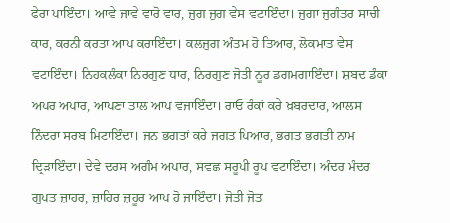ਫੇਰਾ ਪਾਇੰਦਾ। ਆਵੇ ਜਾਵੇ ਵਾਰੋ ਵਾਰ, ਜੁਗ ਜੁਗ ਵੇਸ ਵਟਾਇੰਦਾ। ਜੁਗਾ ਜੁਗੰਤਰ ਸਾਚੀ ਕਾਰ, ਕਰਨੀ ਕਰਤਾ ਆਪ ਕਰਾਇੰਦਾ। ਕਲਜੁਗ ਅੰਤਮ ਹੋ ਤਿਆਰ, ਲੋਕਮਾਤ ਵੇਸ ਵਟਾਇੰਦਾ। ਨਿਹਕਲੰਕਾ ਨਿਰਗੁਣ ਧਾਰ, ਨਿਰਗੁਣ ਜੋਤੀ ਨੂਰ ਡਗਮਗਾਇੰਦਾ। ਸ਼ਬਦ ਡੰਕਾ ਅਪਰ ਅਪਾਰ, ਆਪਣਾ ਤਾਲ ਆਪ ਵਜਾਇੰਦਾ। ਰਾਓ ਰੰਕਾਂ ਕਰੇ ਖ਼ਬਰਦਾਰ, ਆਲਸ ਨਿੰਦਰਾ ਸਰਬ ਮਿਟਾਇੰਦਾ। ਜਨ ਭਗਤਾਂ ਕਰੇ ਜਗਤ ਪਿਆਰ, ਭਗਤ ਭਗਤੀ ਨਾਮ ਦ੍ਰਿੜਾਇੰਦਾ। ਦੇਵੇ ਦਰਸ ਅਗੰਮ ਅਪਾਰ, ਸਵਛ ਸਰੂਪੀ ਰੂਪ ਵਟਾਇੰਦਾ। ਅੰਦਰ ਮੰਦਰ ਗੁਪਤ ਜ਼ਾਹਰ, ਜ਼ਾਹਿਰ ਜ਼ਹੂਰ ਆਪ ਹੋ ਜਾਇੰਦਾ। ਜੋਤੀ ਜੋਤ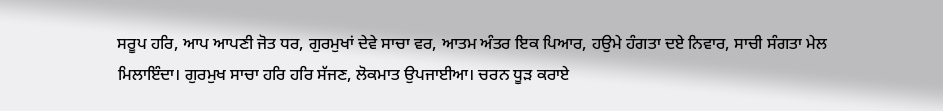ਸਰੂਪ ਹਰਿ, ਆਪ ਆਪਣੀ ਜੋਤ ਧਰ, ਗੁਰਮੁਖਾਂ ਦੇਵੇ ਸਾਚਾ ਵਰ, ਆਤਮ ਅੰਤਰ ਇਕ ਪਿਆਰ, ਹਉਮੇ ਹੰਗਤਾ ਦਏ ਨਿਵਾਰ, ਸਾਚੀ ਸੰਗਤਾ ਮੇਲ ਮਿਲਾਇੰਦਾ। ਗੁਰਮੁਖ ਸਾਚਾ ਹਰਿ ਹਰਿ ਸੱਜਣ, ਲੋਕਮਾਤ ਉਪਜਾਈਆ। ਚਰਨ ਧੂੜ ਕਰਾਏ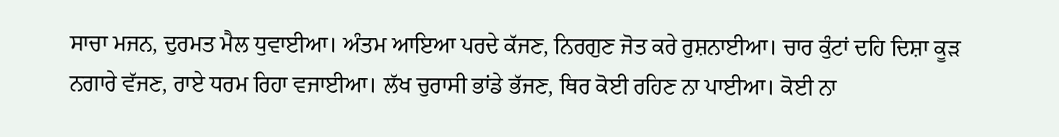ਸਾਚਾ ਮਜਨ, ਦੁਰਮਤ ਮੈਲ ਧੁਵਾਈਆ। ਅੰਤਮ ਆਇਆ ਪਰਦੇ ਕੱਜਣ, ਨਿਰਗੁਣ ਜੋਤ ਕਰੇ ਰੁਸ਼ਨਾਈਆ। ਚਾਰ ਕੁੰਟਾਂ ਦਹਿ ਦਿਸ਼ਾ ਕੂੜ ਨਗਾਰੇ ਵੱਜਣ, ਰਾਏ ਧਰਮ ਰਿਹਾ ਵਜਾਈਆ। ਲੱਖ ਚੁਰਾਸੀ ਭਾਂਡੇ ਭੱਜਣ, ਥਿਰ ਕੋਈ ਰਹਿਣ ਨਾ ਪਾਈਆ। ਕੋਈ ਨਾ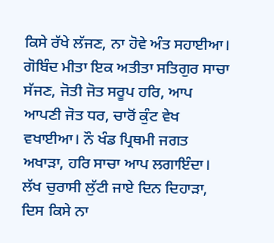ਕਿਸੇ ਰੱਖੇ ਲੱਜਣ, ਨਾ ਹੋਵੇ ਅੰਤ ਸਹਾਈਆ। ਗੋਬਿੰਦ ਮੀਤਾ ਇਕ ਅਤੀਤਾ ਸਤਿਗੁਰ ਸਾਚਾ ਸੱਜਣ, ਜੋਤੀ ਜੋਤ ਸਰੂਪ ਹਰਿ, ਆਪ ਆਪਣੀ ਜੋਤ ਧਰ, ਚਾਰੋਂ ਕੁੰਟ ਵੇਖ ਵਖਾਈਆ। ਨੌ ਖੰਡ ਪ੍ਰਿਥਮੀ ਜਗਤ ਅਖਾੜਾ, ਹਰਿ ਸਾਚਾ ਆਪ ਲਗਾਇੰਦਾ। ਲੱਖ ਚੁਰਾਸੀ ਲੁੱਟੀ ਜਾਏ ਦਿਨ ਦਿਹਾੜਾ, ਦਿਸ ਕਿਸੇ ਨਾ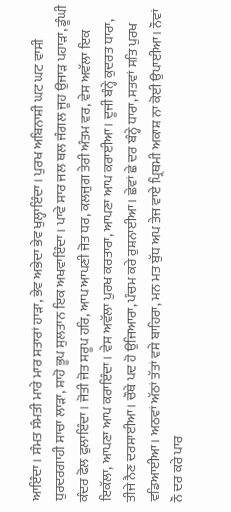ਆਇੰਦਾ। ਸੰਮਤ ਸੰਮਤੀ ਮਾਰੇ ਮਾਰ ਸਤਾਰਾਂ ਹਾੜਾ, ਭੇਵ ਅਭੇਦਾ ਭੇਵ ਖੁਲ੍ਹਾਇੰਦਾ। ਪੁਰਖ ਅਬਿਨਾਸ਼ੀ ਘਟ ਘਟ ਵਾਸੀ ਧੁਰਦਰਗਾਹੀ ਸਾਚਾ ਲਾੜਾ, ਸ਼ਾਹੋ ਭੂਪ ਸੁਲਤਾਨ ਇਕ ਅਖਵਾਇੰਦਾ। ਪਾਵੇ ਸਾਰ ਜਲ ਥਲ ਜੰਗਲ ਜੂਹ ਉਜਾੜ ਪਹਾੜਾ, ਡੂੰਘੀ ਕੰਦਰ ਫੋਲ ਫੁਲਾਇੰਦਾ। ਜੋਤੀ ਜੋਤ ਸਰੂਪ ਹਰਿ, ਆਪ ਆਪਣੀ ਜੋਤ ਧਰ, ਕਲਜੁਗ ਤੇਰੀ ਅੰਤਮ ਵਰ, ਵੇਸ ਅਵੱਲਾ ਇਕ ਇਕੱਲਾ, ਆਪਣਾ ਆਪ ਕਰਾਇੰਦਾ। ਵੇਸ ਅਵੱਲਾ ਪੁਰਖ ਕਰਤਾਰਾ, ਆਪਣਾ ਆਪ ਕਰਾਈਆ। ਦੂਜੀ ਬੰਨ੍ਹੇ ਕੁਦਰਤ ਧਾਰਾ, ਤੀਜੇ ਨੈਣ ਦਰਸਾਈਆ। ਚੌਥੇ ਪਦ ਹੋ ਉਜਿਆਰਾ, ਪੰਚਮ ਕਰੇ ਰੁਸ਼ਨਾਈਆ। ਛੇਵਾਂ ਛੇ ਦਰ ਬੰਨ੍ਹੇ ਧਾਰਾ, ਸਤਵਾਂ ਸਤਿ ਪੁਰਖ ਵਡਿਆਈਆ। ਅਠਵਾਂ ਅੱਠਾਂ ਤੱਤਾਂ ਵਸੇ ਬਾਹਿਰਾ, ਮਨ ਮਤ ਬੁੱਧ ਅਪ ਤੇਜ ਵਾਏ ਪ੍ਰਿਥਮੀ ਅਕਾਸ਼ ਨਾ ਕੋਈ ਉਪਾਈਆ। ਨੌਵਾਂ ਨੌ ਦਰ ਕਰੇ ਪਾਰ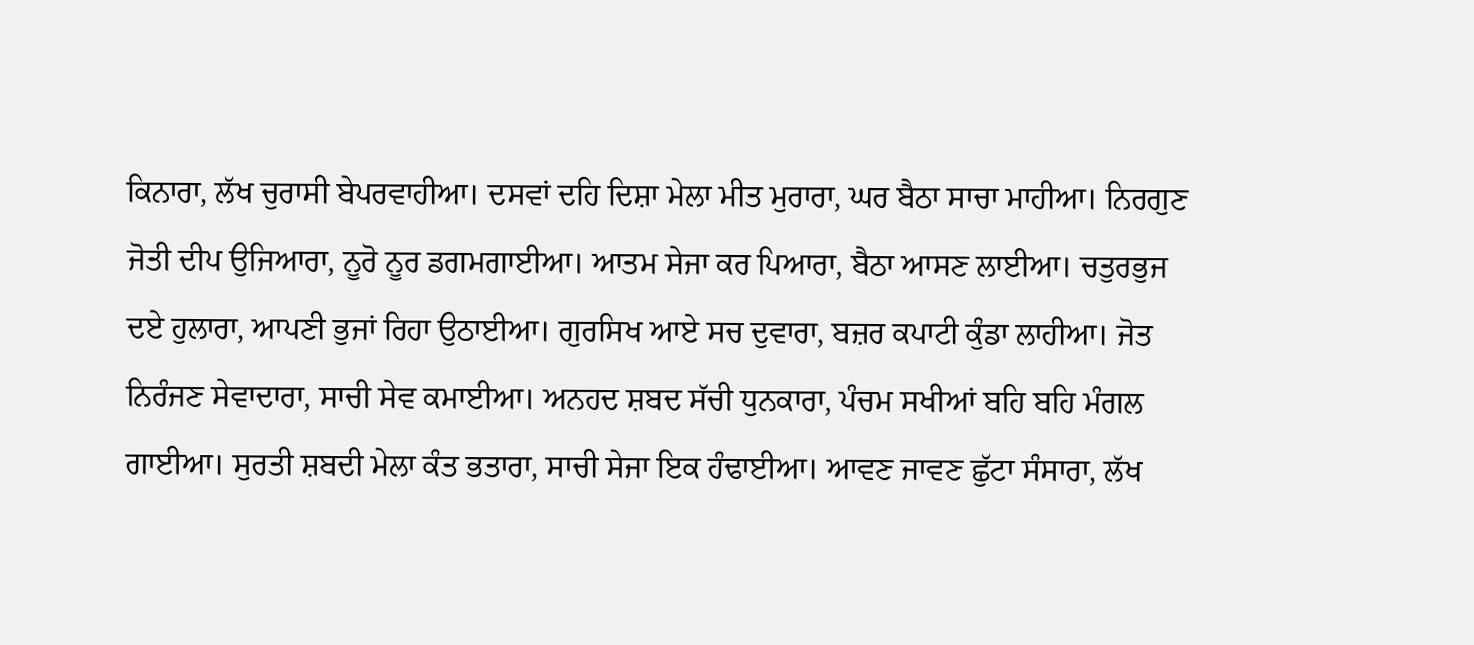ਕਿਨਾਰਾ, ਲੱਖ ਚੁਰਾਸੀ ਬੇਪਰਵਾਹੀਆ। ਦਸਵਾਂ ਦਹਿ ਦਿਸ਼ਾ ਮੇਲਾ ਮੀਤ ਮੁਰਾਰਾ, ਘਰ ਬੈਠਾ ਸਾਚਾ ਮਾਹੀਆ। ਨਿਰਗੁਣ ਜੋਤੀ ਦੀਪ ਉਜਿਆਰਾ, ਨੂਰੋ ਨੂਰ ਡਗਮਗਾਈਆ। ਆਤਮ ਸੇਜਾ ਕਰ ਪਿਆਰਾ, ਬੈਠਾ ਆਸਣ ਲਾਈਆ। ਚਤੁਰਭੁਜ ਦਏ ਹੁਲਾਰਾ, ਆਪਣੀ ਭੁਜਾਂ ਰਿਹਾ ਉਠਾਈਆ। ਗੁਰਸਿਖ ਆਏ ਸਚ ਦੁਵਾਰਾ, ਬਜ਼ਰ ਕਪਾਟੀ ਕੁੰਡਾ ਲਾਹੀਆ। ਜੋਤ ਨਿਰੰਜਣ ਸੇਵਾਦਾਰਾ, ਸਾਚੀ ਸੇਵ ਕਮਾਈਆ। ਅਨਹਦ ਸ਼ਬਦ ਸੱਚੀ ਧੁਨਕਾਰਾ, ਪੰਚਮ ਸਖੀਆਂ ਬਹਿ ਬਹਿ ਮੰਗਲ ਗਾਈਆ। ਸੁਰਤੀ ਸ਼ਬਦੀ ਮੇਲਾ ਕੰਤ ਭਤਾਰਾ, ਸਾਚੀ ਸੇਜਾ ਇਕ ਹੰਢਾਈਆ। ਆਵਣ ਜਾਵਣ ਛੁੱਟਾ ਸੰਸਾਰਾ, ਲੱਖ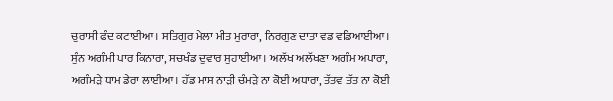ਚੁਰਾਸੀ ਫੰਦ ਕਟਾਈਆ। ਸਤਿਗੁਰ ਮੇਲਾ ਮੀਤ ਮੁਰਾਰਾ, ਨਿਰਗੁਣ ਦਾਤਾ ਵਡ ਵਡਿਆਈਆ। ਸੁੰਨ ਅਗੰਮੀ ਪਾਰ ਕਿਨਾਰਾ, ਸਚਖੰਡ ਦੁਵਾਰ ਸੁਹਾਈਆ। ਅਲੱਖ ਅਲੱਖਣਾ ਅਗੰਮ ਅਪਾਰਾ, ਅਗੰਮੜੇ ਧਾਮ ਡੇਰਾ ਲਾਈਆ। ਹੱਡ ਮਾਸ ਨਾੜੀ ਚੰਮੜੇ ਨਾ ਕੋਈ ਅਧਾਰਾ, ਤੱਤਵ ਤੱਤ ਨਾ ਕੋਈ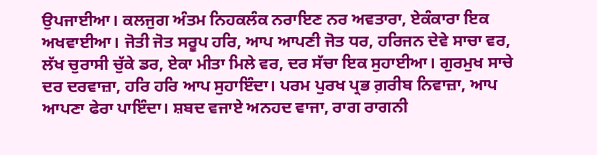ਉਪਜਾਈਆ। ਕਲਜੁਗ ਅੰਤਮ ਨਿਹਕਲੰਕ ਨਰਾਇਣ ਨਰ ਅਵਤਾਰਾ, ਏਕੰਕਾਰਾ ਇਕ ਅਖਵਾਈਆ। ਜੋਤੀ ਜੋਤ ਸਰੂਪ ਹਰਿ, ਆਪ ਆਪਣੀ ਜੋਤ ਧਰ, ਹਰਿਜਨ ਦੇਵੇ ਸਾਚਾ ਵਰ, ਲੱਖ ਚੁਰਾਸੀ ਚੁੱਕੇ ਡਰ, ਏਕਾ ਮੀਤਾ ਮਿਲੇ ਵਰ, ਦਰ ਸੱਚਾ ਇਕ ਸੁਹਾਈਆ। ਗੁਰਮੁਖ ਸਾਚੇ ਦਰ ਦਰਵਾਜ਼ਾ, ਹਰਿ ਹਰਿ ਆਪ ਸੁਹਾਇੰਦਾ। ਪਰਮ ਪੁਰਖ ਪ੍ਰਭ ਗ਼ਰੀਬ ਨਿਵਾਜ਼ਾ, ਆਪ ਆਪਣਾ ਫੇਰਾ ਪਾਇੰਦਾ। ਸ਼ਬਦ ਵਜਾਏ ਅਨਹਦ ਵਾਜਾ, ਰਾਗ ਰਾਗਨੀ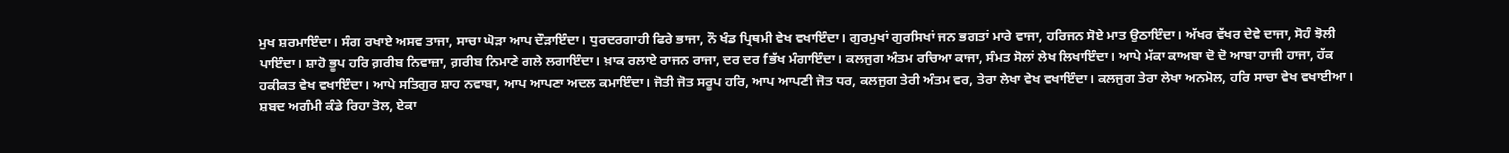ਮੁਖ ਸ਼ਰਮਾਇੰਦਾ। ਸੰਗ ਰਖਾਏ ਅਸਵ ਤਾਜਾ, ਸਾਚਾ ਘੋੜਾ ਆਪ ਦੌੜਾਇੰਦਾ। ਧੁਰਦਰਗਾਹੀ ਫਿਰੇ ਭਾਜਾ, ਨੌ ਖੰਡ ਪ੍ਰਿਥਮੀ ਵੇਖ ਵਖਾਇੰਦਾ। ਗੁਰਮੁਖਾਂ ਗੁਰਸਿਖਾਂ ਜਨ ਭਗਤਾਂ ਮਾਰੇ ਵਾਜਾ, ਹਰਿਜਨ ਸੋਏ ਮਾਤ ਉਠਾਇੰਦਾ। ਅੱਖਰ ਵੱਖਰ ਦੇਵੇ ਦਾਜਾ, ਸੋਹੰ ਝੋਲੀ ਪਾਇੰਦਾ। ਸ਼ਾਹੋ ਭੂਪ ਹਰਿ ਗ਼ਰੀਬ ਨਿਵਾਜ਼ਾ, ਗ਼ਰੀਬ ਨਿਮਾਣੇ ਗਲੇ ਲਗਾਇੰਦਾ। ਖ਼ਾਕ ਰਲਾਏ ਰਾਜਨ ਰਾਜਾ, ਦਰ ਦਰ fਭੱਖ ਮੰਗਾਇੰਦਾ। ਕਲਜੁਗ ਅੰਤਮ ਰਚਿਆ ਕਾਜਾ, ਸੰਮਤ ਸੋਲਾਂ ਲੇਖ ਲਿਖਾਇੰਦਾ। ਆਪੇ ਮੱਕਾ ਕਾਅਬਾ ਦੋ ਦੋ ਆਬਾ ਹਾਜੀ ਹਾਜਾ, ਹੱਕ ਹਕੀਕਤ ਵੇਖ ਵਖਾਇੰਦਾ। ਆਪੇ ਸਤਿਗੁਰ ਸ਼ਾਹ ਨਵਾਬਾ, ਆਪ ਆਪਣਾ ਅਦਲ ਕਮਾਇੰਦਾ। ਜੋਤੀ ਜੋਤ ਸਰੂਪ ਹਰਿ, ਆਪ ਆਪਣੀ ਜੋਤ ਧਰ, ਕਲਜੁਗ ਤੇਰੀ ਅੰਤਮ ਵਰ, ਤੇਰਾ ਲੇਖਾ ਵੇਖ ਵਖਾਇੰਦਾ। ਕਲਜੁਗ ਤੇਰਾ ਲੇਖਾ ਅਨਮੋਲ, ਹਰਿ ਸਾਚਾ ਵੇਖ ਵਖਾਈਆ। ਸ਼ਬਦ ਅਗੰਮੀ ਕੰਡੇ ਰਿਹਾ ਤੋਲ, ਏਕਾ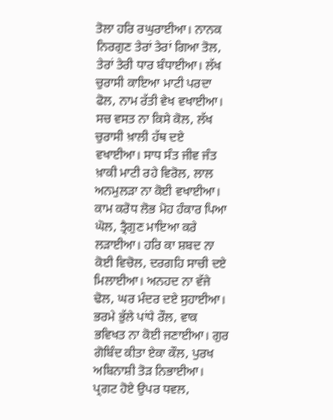ਤੋਲਾ ਹਰਿ ਰਘੁਰਾਈਆ। ਨਾਨਕ ਨਿਰਗੁਣ ਤੇਰਾਂ ਤੇਰਾਂ ਗਿਆ ਤੋਲ, ਤੇਰਾਂ ਤੇਰੀ ਧਾਰ ਬੰਧਾਈਆ। ਲੱਖ ਚੁਰਾਸੀ ਕਾਇਆ ਮਾਟੀ ਪਰਦਾ ਫੋਲ, ਨਾਮ ਰੱਤੀ ਵੇਖ ਵਖਾਈਆ। ਸਚ ਵਸਤ ਨਾ ਕਿਸੇ ਕੋਲ, ਲੱਖ ਚੁਰਾਸੀ ਖ਼ਾਲੀ ਹੱਥ ਦਏ ਵਖਾਈਆ। ਸਾਧ ਸੰਤ ਜੀਵ ਜੰਤ ਖ਼ਾਕੀ ਮਾਟੀ ਰਹੇ ਵਿਰੋਲ, ਲਾਲ ਅਨਮੁਲੜਾ ਨਾ ਕੋਈ ਵਖਾਈਆ। ਕਾਮ ਕਰੋਧ ਲੋਭ ਮੋਹ ਹੰਕਾਰ ਪਿਆ ਘੋਲ, ਤ੍ਰੈਗੁਣ ਮਾਇਆ ਕਰੇ ਲੜਾਈਆ। ਹਰਿ ਕਾ ਸ਼ਬਦ ਨਾ ਕੋਈ ਵਿਚੋਲ, ਦਰਗਹਿ ਸਾਚੀ ਦਏ ਮਿਲਾਈਆ। ਅਨਹਦ ਨਾ ਵੱਜੇ ਢੋਲ, ਘਰ ਮੰਦਰ ਦਏ ਸੁਹਾਈਆ। ਭਰਮੇ ਭੁੱਲੇ ਪਾਂਧੇ ਰੌਲ, ਵਾਕ ਭਵਿਖਤ ਨਾ ਕੋਈ ਜਣਾਈਆ। ਗੁਰ ਗੋਬਿੰਦ ਕੀਤਾ ਏਕਾ ਕੌਲ, ਪੁਰਖ ਅਬਿਨਾਸ਼ੀ ਤੋੜ ਨਿਭਾਈਆ। ਪ੍ਰਗਟ ਹੋਏ ਉਪਰ ਧਵਲ,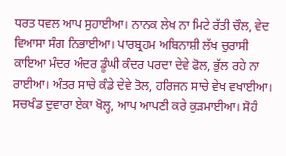ਧਰਤ ਧਵਲ ਆਪ ਸੁਹਾਈਆ। ਨਾਨਕ ਲੇਖ ਨਾ ਮਿਟੇ ਰੱਤੀ ਚੌਲ, ਵੇਦ ਵਿਆਸਾ ਸੰਗ ਨਿਭਾਈਆ। ਪਾਰਬ੍ਰਹਮ ਅਬਿਨਾਸ਼ੀ ਲੱਖ ਚੁਰਾਸੀ ਕਾਇਆ ਮੰਦਰ ਅੰਦਰ ਡੂੰਘੀ ਕੰਦਰ ਪਰਦਾ ਦੇਵੇ ਫੋਲ, ਭੁੱਲ ਰਹੇ ਨਾ ਰਾਈਆ। ਅੰਤਰ ਸਾਚੇ ਕੰਡੇ ਦੇਵੇ ਤੋਲ, ਹਰਿਜਨ ਸਾਚੇ ਵੇਖ ਵਖਾਈਆ। ਸਚਖੰਡ ਦੁਵਾਰਾ ਏਕਾ ਖੋਲ੍ਹ, ਆਪ ਆਪਣੀ ਕਰੇ ਕੁੜਮਾਈਆ। ਸੋਹੰ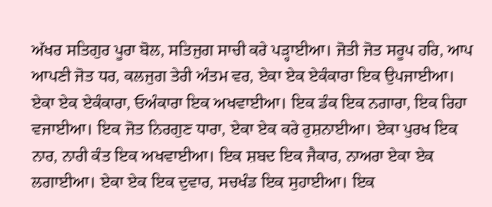ਅੱਖਰ ਸਤਿਗੁਰ ਪੂਰਾ ਬੋਲ, ਸਤਿਜੁਗ ਸਾਚੀ ਕਰੇ ਪੜ੍ਹਾਈਆ। ਜੋਤੀ ਜੋਤ ਸਰੂਪ ਹਰਿ, ਆਪ ਆਪਣੀ ਜੋਤ ਧਰ, ਕਲਜੁਗ ਤੇਰੀ ਅੰਤਮ ਵਰ, ਏਕਾ ਏਕ ਏਕੰਕਾਰਾ ਇਕ ਉਪਜਾਈਆ। ਏਕਾ ਏਕ ਏਕੰਕਾਰਾ, ਓਅੰਕਾਰਾ ਇਕ ਅਖਵਾਈਆ। ਇਕ ਡੰਕ ਇਕ ਨਗਾਰਾ, ਇਕ ਰਿਹਾ ਵਜਾਈਆ। ਇਕ ਜੋਤ ਨਿਰਗੁਣ ਧਾਰਾ, ਏਕਾ ਏਕ ਕਰੇ ਰੁਸ਼ਨਾਈਆ। ਏਕਾ ਪੁਰਖ ਇਕ ਨਾਰ, ਨਾਰੀ ਕੰਤ ਇਕ ਅਖਵਾਈਆ। ਇਕ ਸ਼ਬਦ ਇਕ ਜੈਕਾਰ, ਨਾਅਰਾ ਏਕਾ ਏਕ ਲਗਾਈਆ। ਏਕਾ ਏਕ ਇਕ ਦੁਵਾਰ, ਸਚਖੰਡ ਇਕ ਸੁਹਾਈਆ। ਇਕ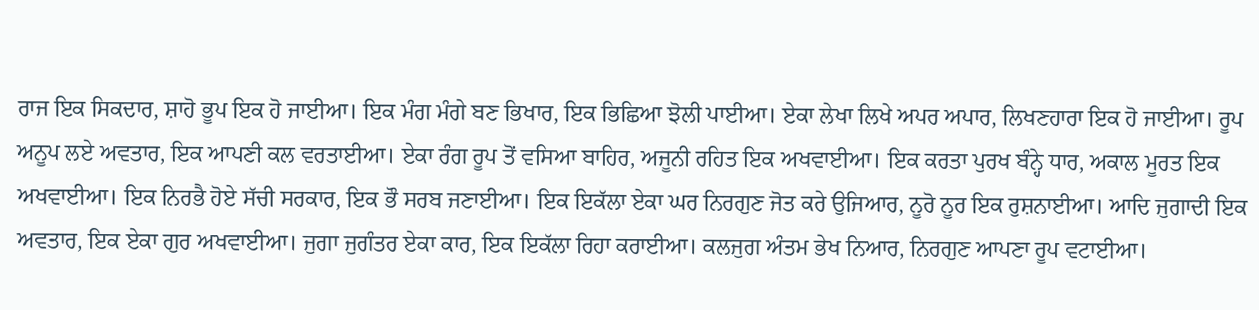ਰਾਜ ਇਕ ਸਿਕਦਾਰ, ਸ਼ਾਹੋ ਭੂਪ ਇਕ ਹੋ ਜਾਈਆ। ਇਕ ਮੰਗ ਮੰਗੇ ਬਣ ਭਿਖਾਰ, ਇਕ ਭਿਛਿਆ ਝੋਲੀ ਪਾਈਆ। ਏਕਾ ਲੇਖਾ ਲਿਖੇ ਅਪਰ ਅਪਾਰ, ਲਿਖਣਹਾਰਾ ਇਕ ਹੋ ਜਾਈਆ। ਰੂਪ ਅਨੂਪ ਲਏ ਅਵਤਾਰ, ਇਕ ਆਪਣੀ ਕਲ ਵਰਤਾਈਆ। ਏਕਾ ਰੰਗ ਰੂਪ ਤੋਂ ਵਸਿਆ ਬਾਹਿਰ, ਅਜੂਨੀ ਰਹਿਤ ਇਕ ਅਖਵਾਈਆ। ਇਕ ਕਰਤਾ ਪੁਰਖ ਬੰਨ੍ਹੇ ਧਾਰ, ਅਕਾਲ ਮੂਰਤ ਇਕ ਅਖਵਾਈਆ। ਇਕ ਨਿਰਭੈ ਹੋਏ ਸੱਚੀ ਸਰਕਾਰ, ਇਕ ਭੌ ਸਰਬ ਜਣਾਈਆ। ਇਕ ਇਕੱਲਾ ਏਕਾ ਘਰ ਨਿਰਗੁਣ ਜੋਤ ਕਰੇ ਉਜਿਆਰ, ਨੂਰੋ ਨੂਰ ਇਕ ਰੁਸ਼ਨਾਈਆ। ਆਦਿ ਜੁਗਾਦੀ ਇਕ ਅਵਤਾਰ, ਇਕ ਏਕਾ ਗੁਰ ਅਖਵਾਈਆ। ਜੁਗਾ ਜੁਗੰਤਰ ਏਕਾ ਕਾਰ, ਇਕ ਇਕੱਲਾ ਰਿਹਾ ਕਰਾਈਆ। ਕਲਜੁਗ ਅੰਤਮ ਭੇਖ ਨਿਆਰ, ਨਿਰਗੁਣ ਆਪਣਾ ਰੂਪ ਵਟਾਈਆ।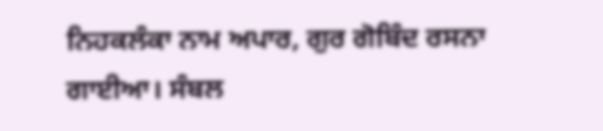ਨਿਹਕਲੰਕਾ ਨਾਮ ਅਪਾਰ, ਗੁਰ ਗੋਬਿੰਦ ਰਸਨਾ ਗਾਈਆ। ਸੰਬਲ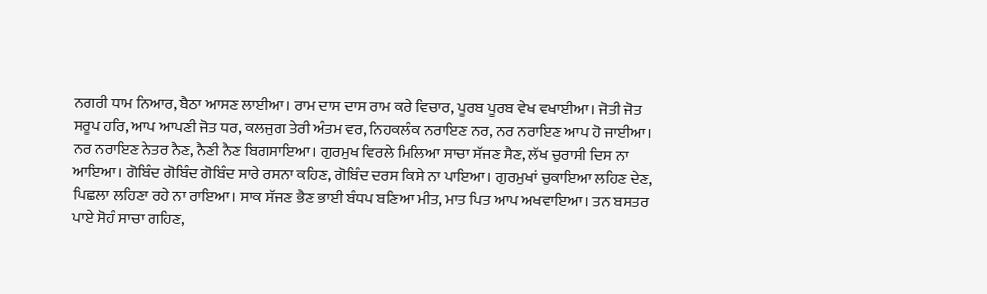ਨਗਰੀ ਧਾਮ ਨਿਆਰ, ਬੈਠਾ ਆਸਣ ਲਾਈਆ। ਰਾਮ ਦਾਸ ਦਾਸ ਰਾਮ ਕਰੇ ਵਿਚਾਰ, ਪੂਰਬ ਪੂਰਬ ਵੇਖ ਵਖਾਈਆ। ਜੋਤੀ ਜੋਤ ਸਰੂਪ ਹਰਿ, ਆਪ ਆਪਣੀ ਜੋਤ ਧਰ, ਕਲਜੁਗ ਤੇਰੀ ਅੰਤਮ ਵਰ, ਨਿਹਕਲੰਕ ਨਰਾਇਣ ਨਰ, ਨਰ ਨਰਾਇਣ ਆਪ ਹੋ ਜਾਈਆ। ਨਰ ਨਰਾਇਣ ਨੇਤਰ ਨੈਣ, ਨੈਣੀ ਨੈਣ ਬਿਗਸਾਇਆ। ਗੁਰਮੁਖ ਵਿਰਲੇ ਮਿਲਿਆ ਸਾਚਾ ਸੱਜਣ ਸੈਣ, ਲੱਖ ਚੁਰਾਸੀ ਦਿਸ ਨਾ ਆਇਆ। ਗੋਬਿੰਦ ਗੋਬਿੰਦ ਗੋਬਿੰਦ ਸਾਰੇ ਰਸਨਾ ਕਹਿਣ, ਗੋਬਿੰਦ ਦਰਸ ਕਿਸੇ ਨਾ ਪਾਇਆ। ਗੁਰਮੁਖਾਂ ਚੁਕਾਇਆ ਲਹਿਣ ਦੇਣ, ਪਿਛਲਾ ਲਹਿਣਾ ਰਹੇ ਨਾ ਰਾਇਆ। ਸਾਕ ਸੱਜਣ ਭੈਣ ਭਾਈ ਬੰਧਪ ਬਣਿਆ ਮੀਤ, ਮਾਤ ਪਿਤ ਆਪ ਅਖਵਾਇਆ। ਤਨ ਬਸਤਰ ਪਾਏ ਸੋਹੰ ਸਾਚਾ ਗਹਿਣ,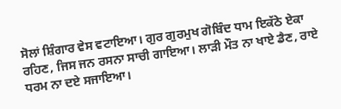ਸੋਲਾਂ ਸ਼ਿੰਗਾਰ ਵੇਸ ਵਟਾਇਆ। ਗੁਰ ਗੁਰਮੁਖ ਗੋਬਿੰਦ ਧਾਮ ਇਕੱਠੇ ਏਕਾ ਰਹਿਣ, ਜਿਸ ਜਨ ਰਸਨਾ ਸਾਚੀ ਗਾਇਆ। ਲਾੜੀ ਮੌਤ ਨਾ ਖਾਏ ਡੈਣ, ਰਾਏ ਧਰਮ ਨਾ ਦਏ ਸਜਾਇਆ।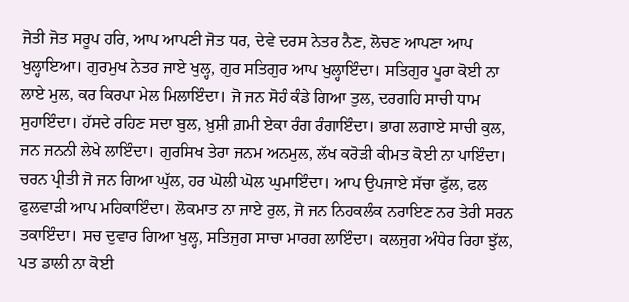ਜੋਤੀ ਜੋਤ ਸਰੂਪ ਹਰਿ, ਆਪ ਆਪਣੀ ਜੋਤ ਧਰ, ਦੇਵੇ ਦਰਸ ਨੇਤਰ ਨੈਣ, ਲੋਚਣ ਆਪਣਾ ਆਪ ਖੁਲ੍ਹਾਇਆ। ਗੁਰਮੁਖ ਨੇਤਰ ਜਾਏ ਖੁਲ੍ਹ, ਗੁਰ ਸਤਿਗੁਰ ਆਪ ਖੁਲ੍ਹਾਇੰਦਾ। ਸਤਿਗੁਰ ਪੂਰਾ ਕੋਈ ਨਾ ਲਾਏ ਮੁਲ, ਕਰ ਕਿਰਪਾ ਮੇਲ ਮਿਲਾਇੰਦਾ। ਜੋ ਜਨ ਸੋਹੰ ਕੰਡੇ ਗਿਆ ਤੁਲ, ਦਰਗਹਿ ਸਾਚੀ ਧਾਮ ਸੁਹਾਇੰਦਾ। ਹੱਸਦੇ ਰਹਿਣ ਸਦਾ ਬੁਲ, ਖ਼ੁਸ਼ੀ ਗ਼ਮੀ ਏਕਾ ਰੰਗ ਰੰਗਾਇੰਦਾ। ਭਾਗ ਲਗਾਏ ਸਾਚੀ ਕੁਲ, ਜਨ ਜਨਨੀ ਲੇਖੇ ਲਾਇੰਦਾ। ਗੁਰਸਿਖ ਤੇਰਾ ਜਨਮ ਅਨਮੁਲ, ਲੱਖ ਕਰੋੜੀ ਕੀਮਤ ਕੋਈ ਨਾ ਪਾਇੰਦਾ। ਚਰਨ ਪ੍ਰੀਤੀ ਜੋ ਜਨ ਗਿਆ ਘੁੱਲ, ਹਰ ਘੋਲੀ ਘੋਲ ਘੁਮਾਇੰਦਾ। ਆਪ ਉਪਜਾਏ ਸੱਚਾ ਫੁੱਲ, ਫਲ ਫੁਲਵਾੜੀ ਆਪ ਮਹਿਕਾਇੰਦਾ। ਲੋਕਮਾਤ ਨਾ ਜਾਏ ਰੁਲ, ਜੋ ਜਨ ਨਿਹਕਲੰਕ ਨਰਾਇਣ ਨਰ ਤੇਰੀ ਸਰਨ ਤਕਾਇੰਦਾ। ਸਚ ਦੁਵਾਰ ਗਿਆ ਖੁਲ੍ਹ, ਸਤਿਜੁਗ ਸਾਚਾ ਮਾਰਗ ਲਾਇੰਦਾ। ਕਲਜੁਗ ਅੰਧੇਰ ਰਿਹਾ ਝੁੱਲ, ਪਤ ਡਾਲੀ ਨਾ ਕੋਈ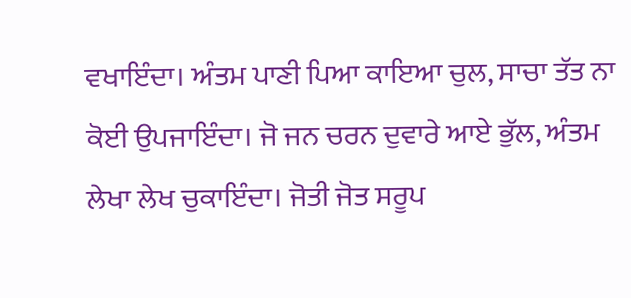ਵਖਾਇੰਦਾ। ਅੰਤਮ ਪਾਣੀ ਪਿਆ ਕਾਇਆ ਚੁਲ, ਸਾਚਾ ਤੱਤ ਨਾ ਕੋਈ ਉਪਜਾਇੰਦਾ। ਜੋ ਜਨ ਚਰਨ ਦੁਵਾਰੇ ਆਏ ਭੁੱਲ, ਅੰਤਮ ਲੇਖਾ ਲੇਖ ਚੁਕਾਇੰਦਾ। ਜੋਤੀ ਜੋਤ ਸਰੂਪ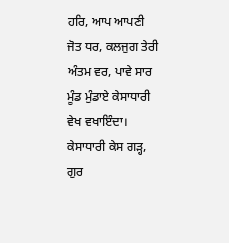ਹਰਿ, ਆਪ ਆਪਣੀ ਜੋਤ ਧਰ, ਕਲਜੁਗ ਤੇਰੀ ਅੰਤਮ ਵਰ, ਪਾਵੇ ਸਾਰ ਮੂੰਡ ਮੁੰਡਾਏ ਕੇਸਾਧਾਰੀ ਵੇਖ ਵਖਾਇੰਦਾ। ਕੇਸਾਧਾਰੀ ਕੇਸ ਗੜ੍ਹ, ਗੁਰ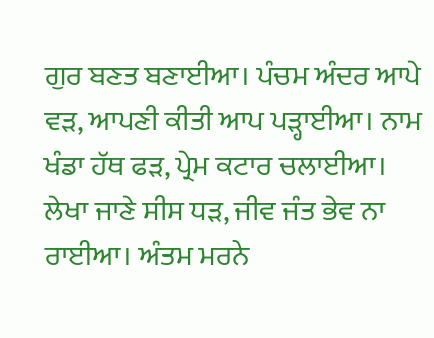ਗੁਰ ਬਣਤ ਬਣਾਈਆ। ਪੰਚਮ ਅੰਦਰ ਆਪੇ ਵੜ, ਆਪਣੀ ਕੀਤੀ ਆਪ ਪੜ੍ਹਾਈਆ। ਨਾਮ ਖੰਡਾ ਹੱਥ ਫੜ, ਪ੍ਰੇਮ ਕਟਾਰ ਚਲਾਈਆ। ਲੇਖਾ ਜਾਣੇ ਸੀਸ ਧੜ, ਜੀਵ ਜੰਤ ਭੇਵ ਨਾ ਰਾਈਆ। ਅੰਤਮ ਮਰਨੇ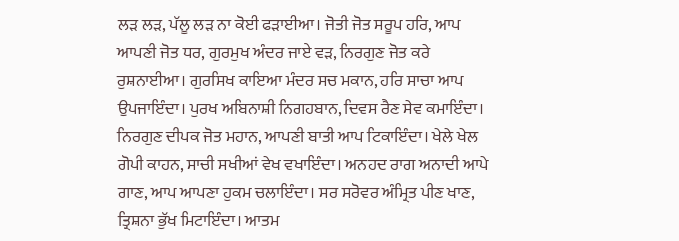ਲੜ ਲੜ, ਪੱਲੂ ਲੜ ਨਾ ਕੋਈ ਫੜਾਈਆ। ਜੋਤੀ ਜੋਤ ਸਰੂਪ ਹਰਿ, ਆਪ ਆਪਣੀ ਜੋਤ ਧਰ, ਗੁਰਮੁਖ ਅੰਦਰ ਜਾਏ ਵੜ, ਨਿਰਗੁਣ ਜੋਤ ਕਰੇ ਰੁਸ਼ਨਾਈਆ। ਗੁਰਸਿਖ ਕਾਇਆ ਮੰਦਰ ਸਚ ਮਕਾਨ, ਹਰਿ ਸਾਚਾ ਆਪ ਉਪਜਾਇੰਦਾ। ਪੁਰਖ ਅਬਿਨਾਸ਼ੀ ਨਿਗਹਬਾਨ, ਦਿਵਸ ਰੈਣ ਸੇਵ ਕਮਾਇੰਦਾ। ਨਿਰਗੁਣ ਦੀਪਕ ਜੋਤ ਮਹਾਨ, ਆਪਣੀ ਬਾਤੀ ਆਪ ਟਿਕਾਇੰਦਾ। ਖੇਲੇ ਖੇਲ ਗੋਪੀ ਕਾਹਨ, ਸਾਚੀ ਸਖੀਆਂ ਵੇਖ ਵਖਾਇੰਦਾ। ਅਨਹਦ ਰਾਗ ਅਨਾਦੀ ਆਪੇ ਗਾਣ, ਆਪ ਆਪਣਾ ਹੁਕਮ ਚਲਾਇੰਦਾ। ਸਰ ਸਰੋਵਰ ਅੰਮ੍ਰਿਤ ਪੀਣ ਖਾਣ, ਤ੍ਰਿਸ਼ਨਾ ਭੁੱਖ ਮਿਟਾਇੰਦਾ। ਆਤਮ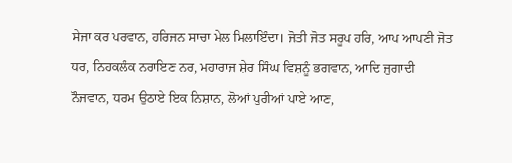ਸੇਜਾ ਕਰ ਪਰਵਾਨ, ਹਰਿਜਨ ਸਾਚਾ ਮੇਲ ਮਿਲਾਇੰਦਾ। ਜੋਤੀ ਜੋਤ ਸਰੂਪ ਹਰਿ, ਆਪ ਆਪਣੀ ਜੋਤ ਧਰ, ਨਿਹਕਲੰਕ ਨਰਾਇਣ ਨਰ, ਮਹਾਰਾਜ ਸ਼ੇਰ ਸਿੰਘ ਵਿਸ਼ਨੂੰ ਭਗਵਾਨ, ਆਦਿ ਜੁਗਾਦੀ ਨੌਜਵਾਨ, ਧਰਮ ਉਠਾਏ ਇਕ ਨਿਸ਼ਾਨ, ਲੋਆਂ ਪੁਰੀਆਂ ਪਾਏ ਆਣ,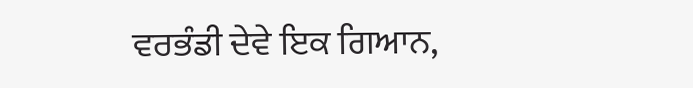ਵਰਭੰਡੀ ਦੇਵੇ ਇਕ ਗਿਆਨ,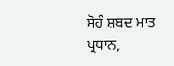ਸੋਹੰ ਸ਼ਬਦ ਮਾਤ ਪ੍ਰਧਾਨ,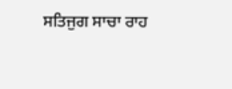ਸਤਿਜੁਗ ਸਾਚਾ ਰਾਹ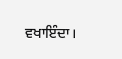ਵਖਾਇੰਦਾ।